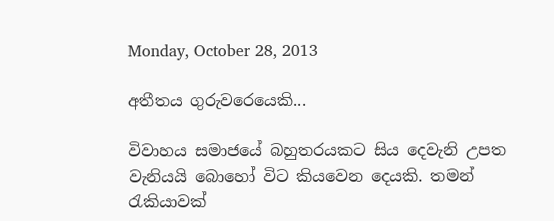Monday, October 28, 2013

අතීතය ගුරුවරෙයෙකි...

විවාහය සමාජයේ බහුතරයකට සිය දෙවැනි උපත වැනියයි බොහෝ විට කියවෙන දෙයකි. තමන් රැකියාවක්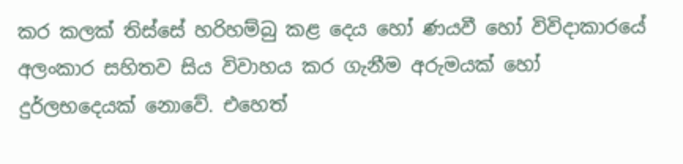කර කලක් තිස්සේ හරිහම්බු කළ දෙය හෝ ණයවී හෝ විවිදාකාරයේ අලංකාර සහිතව සිය විවාහය කර ගැනීම අරුමයක් හෝ දුර්ලභදෙයක් නොවේ. එහෙත්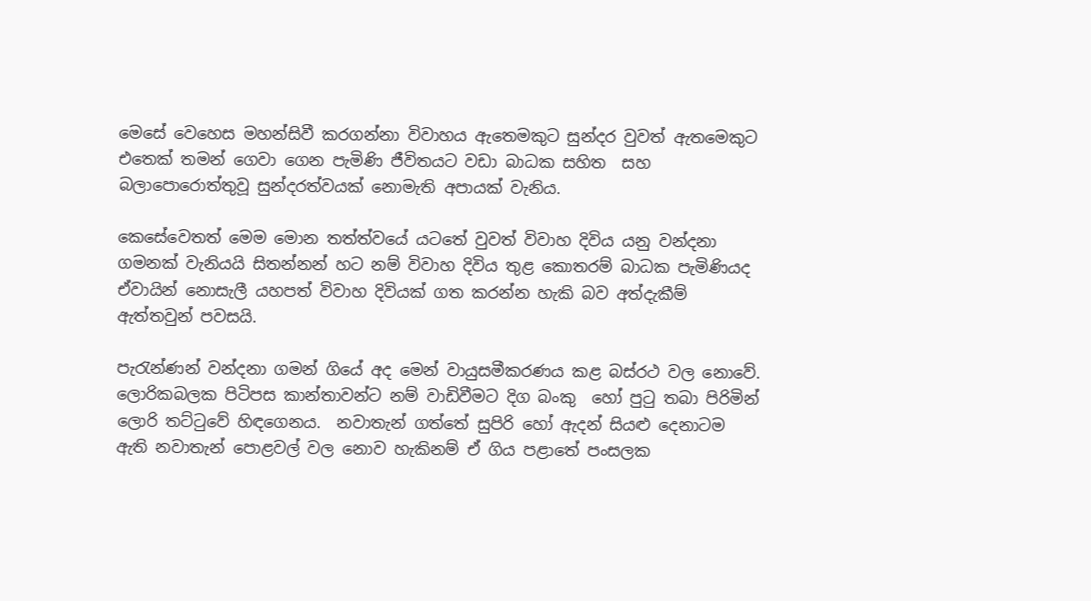මෙසේ වෙහෙස මහන්සිවී කරගන්නා විවාහය ඇතෙමකුට සුන්දර වුවත් ඇතමෙකුට එතෙක් තමන් ගෙවා ගෙන පැමිණි ජීවිතයට වඩා බාධක සහිත  සහ බලාපොරොත්තුවූ සුන්දරත්වයක් නොමැති අපායක් වැනිය.

කෙසේවෙතත් මෙම මොන තත්ත්වයේ යටතේ වුවත් විවාහ දිවිය යනු වන්දනා ගමනක් වැනියයි සිතන්නන් හට නම් විවාහ දිවිය තුළ කොතරම් බාධක පැමිණියද ඒවායින් නොසැලී යහපත් විවාහ දිවියක් ගත කරන්න හැකි බව අත්දැකීම් ඇත්තවුන් පවසයි.

පැරැන්ණන් වන්දනා ගමන් ගියේ අද මෙන් වායුසමීකරණය කළ බස්රථ වල නොවේ. ලොරිකබලක පිටිපස කාන්තාවන්ට නම් වාඩිවීමට දිග බංකු  හෝ පුටු තබා පිරිමින් ලොරි තට්ටුවේ හිඳගෙනය.  නවාතැන් ගත්තේ සුපිරි හෝ ඇදන් සියළු දෙනාටම ඇති නවාතැන් පොළවල් වල නොව හැකිනම් ඒ ගිය පළාතේ පංසලක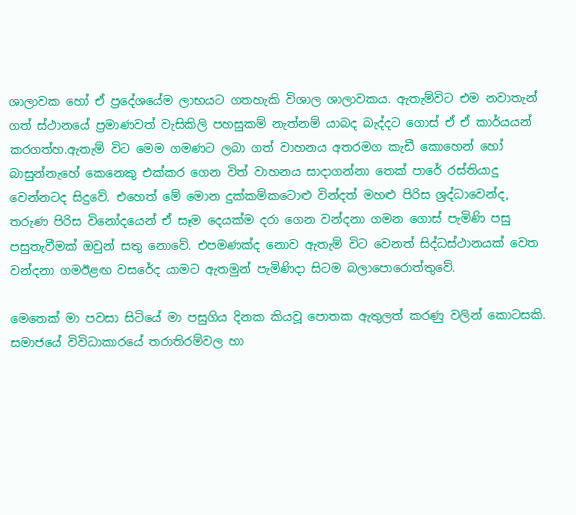ශාලාවක හෝ ඒ ප්‍රදේශයේම ලාභයට ගතහැකි විශාල ශාලාවකය. ඇතැම්විට එම නවාතැන් ගත් ස්ථානයේ ප්‍රමාණවත් වැසිකිලි පහසුකම් නැත්නම් යාබද බැද්දට ගොස් ඒ ඒ කාර්යයන් කරගත්හ.ඇතැම් විට මෙම ගමණට ලබා ගත් වාහනය අතරමග කැඩී කොහෙන් හෝ බාසුන්නැහේ කෙනෙකු එක්කර ගෙන විත් වාහනය සාදාගන්නා තෙක් පාරේ රස්තියාදු වෙන්නටද සිදුවේ. එහෙත් මේ මොන දුක්කම්කටොළු වින්දත් මහළු පිරිස ශ්‍රද්ධාවෙන්ද, තරුණ පිරිස විනෝදයෙන් ඒ සෑම දෙයක්ම දරා ගෙන වන්දනා ගමන ගොස් පැමිණි පසු පසුතැවීමක් ඔවුන් සතු නොවේ. එපමණක්ද නොව ඇතැම් විට වෙනත් සිද්ධස්ථානයක් වෙත  වන්දනා ගමඊළඟ වසරේද යාමට ඇතමුන් පැමිණිදා සිටම බලාපොරොත්තුවේ.

මෙතෙක් මා පවසා සිටියේ මා පසුගිය දිනක කියවූ පොතක ඇතුලත් කරණු වලින් කොටසකි. සමාජයේ විවිධාකාරයේ තරාතිරම්වල හා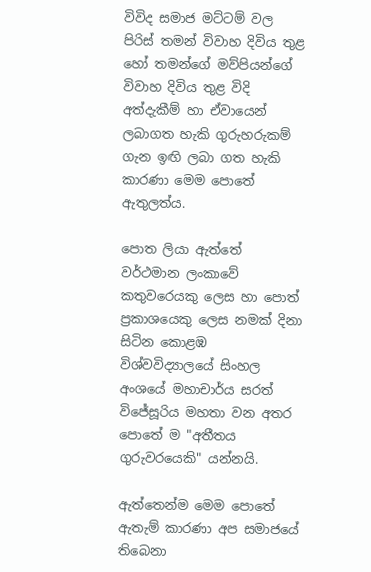විවිද සමාජ මට්ටම් වල පිරිස් තමන් විවාහ දිවිය තුළ හෝ තමන්ගේ මව්පියන්ගේ විවාහ දිවිය තුළ විදි අත්දැකීම් හා ඒවායෙන් ලබාගත හැකි ගුරුහරුකම් ගැන ඉඟි ලබා ගත හැකි කාරණා මෙම පොතේ ඇතුලත්ය.

පොත ලියා ඇත්තේ වර්ථමාන ලංකාවේ කතුවරෙයකු ලෙස හා පොත් ප්‍රකාශයෙකු ලෙස නමක් දිනා සිටින කොළඹ විශ්වවිද්‍යාලයේ සිංහල අංශයේ මහාචාර්ය සරත් විජේසූරිය මහතා වන අතර පොතේ ම "අතීතය ගුරුවරයෙකි" යන්නයි.

ඇත්තෙන්ම මෙම පොතේ ඇතැම් කාරණා අප සමාජයේ තිබෙනා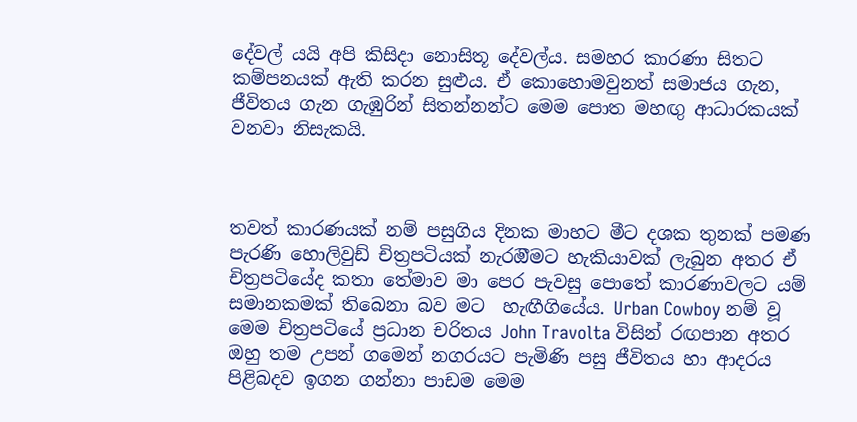දේවල් යයි අපි කිසිදා නොසිතූ දේවල්ය. සමහර කාරණා සිතට කම්පනයක් ඇති කරන සුළුය. ඒ කොහොමවුනත් සමාජය ගැන, ජීවිතය ගැන ගැඹුරින් සිතන්නන්ට මෙම පොත මහඟු ආධාරකයක් වනවා නිසැකයි.



තවත් කාරණයක් නම් පසුගිය දිනක මාහට මීට දශක තුනක් පමණ පැරණි හොලිවුඩ් චිත්‍රපටියක් නැරඔීමට හැකියාවක් ලැබුන අතර ඒ චිත්‍රපටියේද කතා තේමාව මා පෙර පැවසු පොතේ කාරණාවලට යම් සමානකමක් තිබෙනා බව මට  හැඟීගියේය. Urban Cowboy නම් වූ මෙම චිත්‍රපටියේ ප්‍රධාන චරිතය John Travolta විසින් රඟපාන අතර ඔහු තම උපන් ගමෙන් නගරයට පැමිණි පසු ජීවිතය හා ආදරය පිළිබදව ඉගන ගන්නා පාඩම මෙම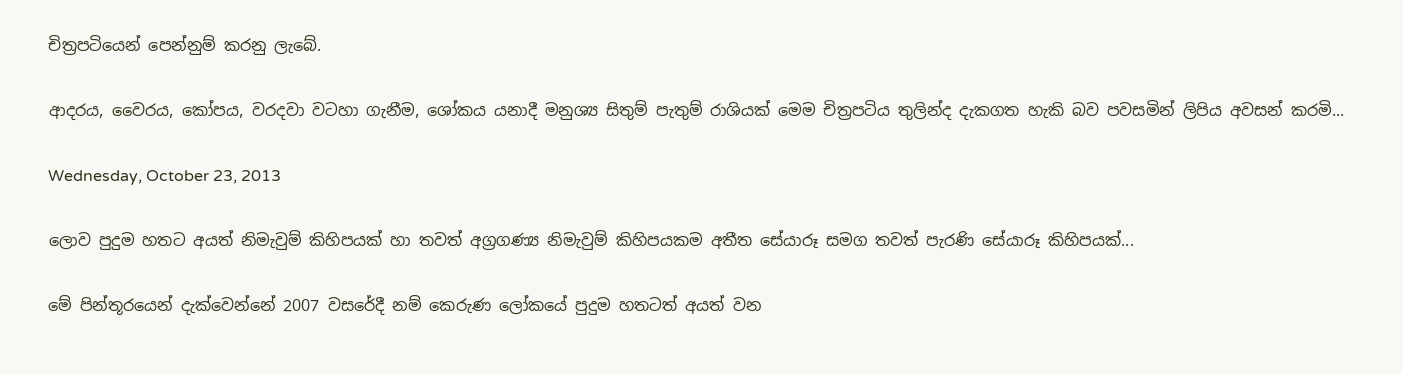චිත්‍රපටියෙන් පෙන්නුම් කරනු ලැබේ.

ආදරය, වෛරය, කෝපය, වරදවා වටහා ගැනීම, ශෝකය යනාදී මනුශ්‍ය සිතුම් පැතුම් රාශියක් මෙම චිත්‍රපටිය තුලින්ද දැකගත හැකි බව පවසමින් ලිපිය අවසන් කරමි...

Wednesday, October 23, 2013

ලොව පුදුම හතට අයත් නිමැවුම් කිහිපයක් හා තවත් අග්‍රගණ්‍ය නිමැවුම් කිහිපයකම අතීත සේයාරූ සමග තවත් පැරණි සේයාරූ කිහිපයක්...

මේ පින්තූරයෙන් දැක්වෙන්නේ 2007 වසරේදී නම් කෙරුණ ලෝකයේ පුදුම හතටත් අයත් වන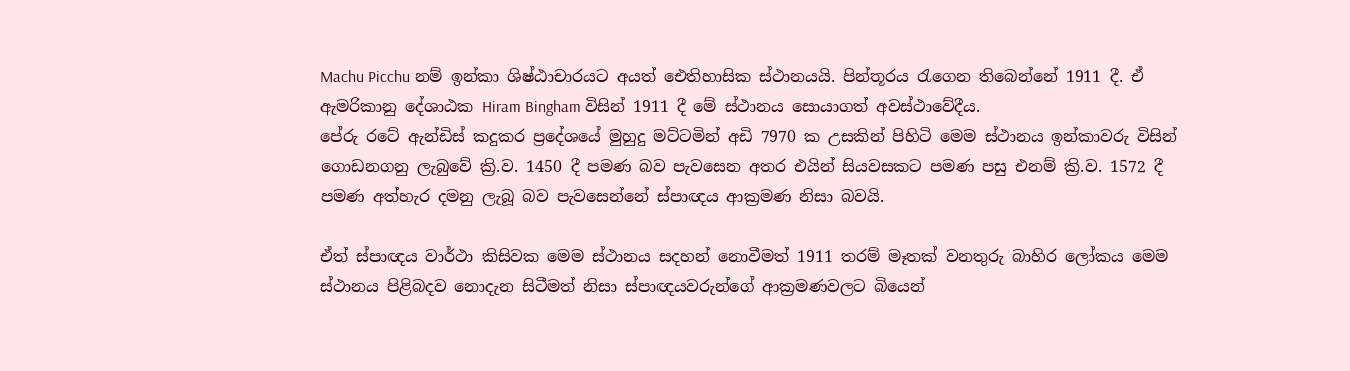Machu Picchu නම් ඉන්කා ශිෂ්ඨාචාරයට අයත් ඓතිහාසික ස්ථානයයි. පින්තූරය රැගෙන තිබෙන්නේ 1911 දී. ඒ ඇමරිකානු දේශාඨක Hiram Bingham විසින් 1911 දී මේ ස්ථානය සොයාගත් අවස්ථාවේදීය.
පේරු රටේ ඇන්ඩිස් කදුකර ප්‍රදේශයේ මුහුදු මට්ටමින් අඩි 7970 ක උසකින් පිහිටි මෙම ස්ථානය ඉන්කාවරු විසින් ගොඩනගනු ලැබුවේ ක්‍රි.ව. 1450 දී පමණ බව පැවසෙන අතර එයින් සියවසකට පමණ පසු එනම් ක්‍රි.ව. 1572 දී පමණ අත්හැර දමනු ලැබූ බව පැවසෙන්නේ ස්පාඥය ආක්‍රමණ නිසා බවයි.

ඒත් ස්පාඥය වාර්ථා කිසිවක මෙම ස්ථානය සදහන් නොවීමත් 1911 තරම් මෑතක් වනතුරු බාහිර ලෝකය මෙම ස්ථානය පිළිබදව නොදැන සිටීමත් නිසා ස්පාඥයවරුන්ගේ ආක්‍රමණවලට බියෙන්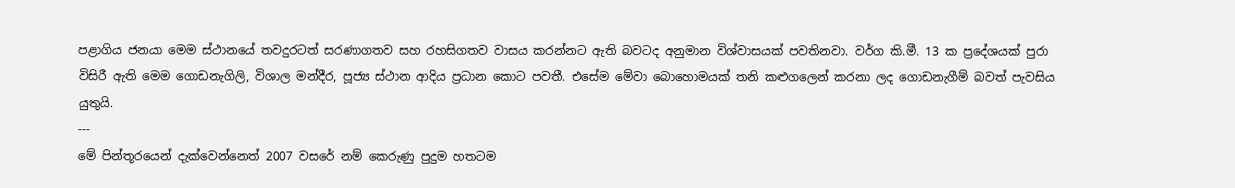පළාගිය ජනයා මෙම ස්ථානයේ තවදුරටත් සරණාගතව සහ රහසිගතව වාසය කරන්නට ඇති බවටද අනුමාන විශ්වාසයක් පවතිනවා. වර්ග කි.මී. 13 ක ප්‍රදේශයක් පුරා විසිරී ඇති මෙම ගොඩනැගිලි, විශාල මන්දීර, පූජ්‍ය ස්ථාන ආදිය ප්‍රධාන කොට පවතී. එසේම මේවා බොහොමයක් තනි කළුගලෙන් කරනා ලද ගොඩනැගීම් බවත් පැවසිය යුතුයි.
---
මේ පින්තූරයෙන් දැක්වෙන්නෙත් 2007 වසරේ නම් කෙරුණු පුදුම හතටම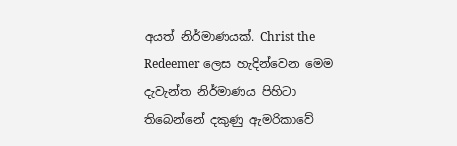අයත් නිර්මාණයක්. Christ the Redeemer ලෙස හැදින්වෙන මෙම දැවැන්ත නිර්මාණය පිහිටා තිබෙන්නේ දකුණු ඇමරිකාවේ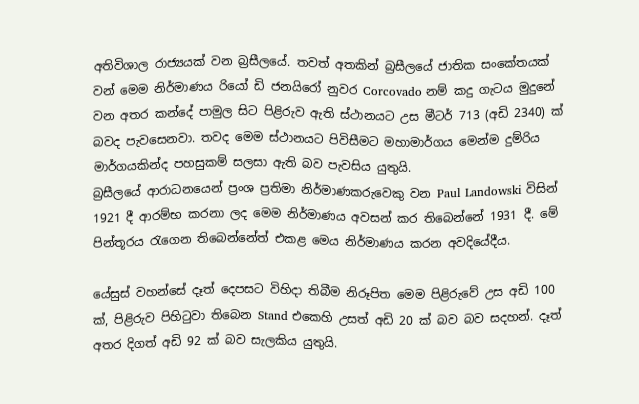අතිවිශාල රාජ්‍යයක් වන බ්‍රසීලයේ. තවත් අතකින් බ්‍රසීලයේ ජාතික සංකේතයක් වන් මෙම නිර්මාණය රියෝ ඩි ජනයිරෝ නුවර Corcovado නම් කදු ගැටය මුදුනේ වන අතර කන්දේ පාමුල සිට පිළිරුව ඇති ස්ථානයට උස මීටර් 713 (අඩි 2340) ක් බවද පැවසෙනවා. තවද මෙම ස්ථානයට පිවිසීමට මහාමාර්ගය මෙන්ම දුම්රිය මාර්ගයකින්ද පහසුකම් සලසා ඇති බව පැවසිය යුතුයි.
බ්‍රසීලයේ ආරාධනයෙන් ප්‍රංශ ප්‍රතිමා නිර්මාණකරුවෙකු වන Paul Landowski විසින් 1921 දී ආරම්භ කරනා ලද මෙම නිර්මාණය අවසන් කර තිබෙන්නේ 1931 දී. මේ පින්තූරය රැගෙන තිබෙන්නේත් එකළ මෙය නිර්මාණය කරන අවදියේදීය.

යේසුස් වහන්සේ දෑත් දෙපසට විහිදා තිබීම නිරූපිත මෙම පිළිරුවේ උස අඩි 100 ක්, පිළිරුව පිහිටුවා තිබෙන Stand එකෙහි උසත් අඩි 20 ක් බව බව සදහන්. දෑත් අතර දිගත් අඩි 92 ක් බව සැලකිය යුතුයි.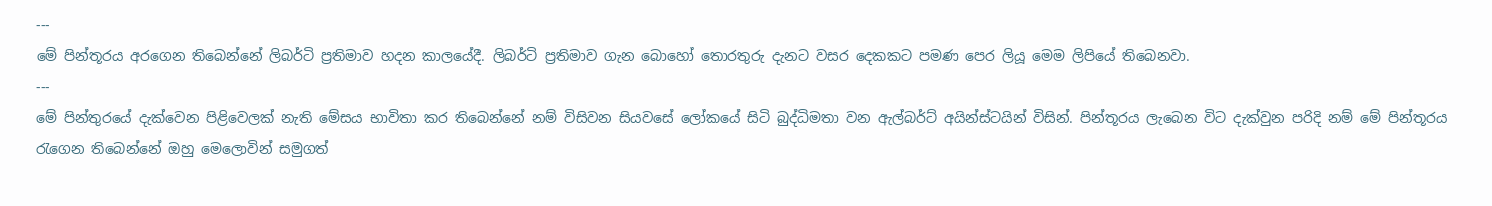---
මේ පින්තූරය අරගෙන තිබෙන්නේ ලිබර්ටි ප්‍රතිමාව හදන කාලයේදී. ලිබර්ටි ප්‍රතිමාව ගැන බොහෝ තොරතුරු දැනට වසර දෙකකට පමණ පෙර ලියූ මෙම ලිපියේ තිබෙනවා.
---
මේ පින්තුරයේ දැක්වෙන පිළිවෙලක් නැති මේසය භාවිතා කර තිබෙන්නේ නම් විසිවන සියවසේ ලෝකයේ සිටි බුද්ධිමතා වන ඇල්බර්ට් අයින්ස්ටයින් විසින්. පින්තූරය ලැබෙන විට දැක්වුන පරිදි නම් මේ පින්තූරය රැගෙන තිබෙන්නේ ඔහු මෙලොවින් සමුගත්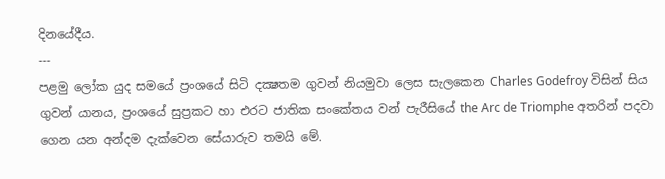දිනයේදීය.
---
පළමු ලෝක යුද සමයේ ප්‍රංශයේ සිටි දක්‍ෂතම ගුවන් නියමුවා ලෙස සැලකෙන Charles Godefroy විසින් සිය ගුවන් යානය, ප්‍රංශයේ සුප්‍රකට හා එරට ජාතික සංකේතය වන් පැරීසියේ the Arc de Triomphe අතරින් පදවා ගෙන යන අන්දම දැක්වෙන සේයාරුව තමයි මේ.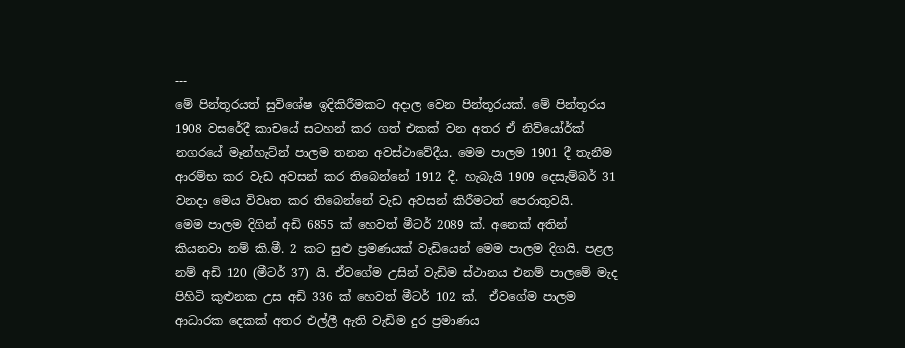---
මේ පින්තූරයත් සුවිශේෂ ඉදිකිරීමකට අදාල වෙන පින්තූරයක්. මේ පින්තූරය 1908 වසරේදී කාචයේ සටහන් කර ගත් එකක් වන අතර ඒ නිව්යෝර්ක් නගරයේ මෑන්හැට්න් පාලම තනන අවස්ථාවේදීය. මෙම පාලම 1901 දී තැනීම ආරම්භ කර වැඩ අවසන් කර තිබෙන්නේ 1912 දී. හැබැයි 1909 දෙසැම්බර් 31 වනදා මෙය විවෘත කර තිබෙන්නේ වැඩ අවසන් කිරීමටත් පෙරාතුවයි.
මෙම පාලම දිගින් අඩි 6855 ක් හෙවත් මීටර් 2089 ක්. අනෙක් අතින් කියනවා නම් කි.මී. 2 කට සුළු ප්‍රමණයක් වැඩියෙන් මෙම පාලම දිගයි. පළල නම් අඩි 120 (මීටර් 37) යි. ඒවගේම උසින් වැඩිම ස්ථානය එනම් පාලමේ මැද පිහිටි කුළුනක උස අඩි 336 ක් හෙවත් මීටර් 102 ක්.  ඒවගේම පාලම ආධාරක දෙකක් අතර එල්ලී ඇති වැඩිම දුර ප්‍රමාණය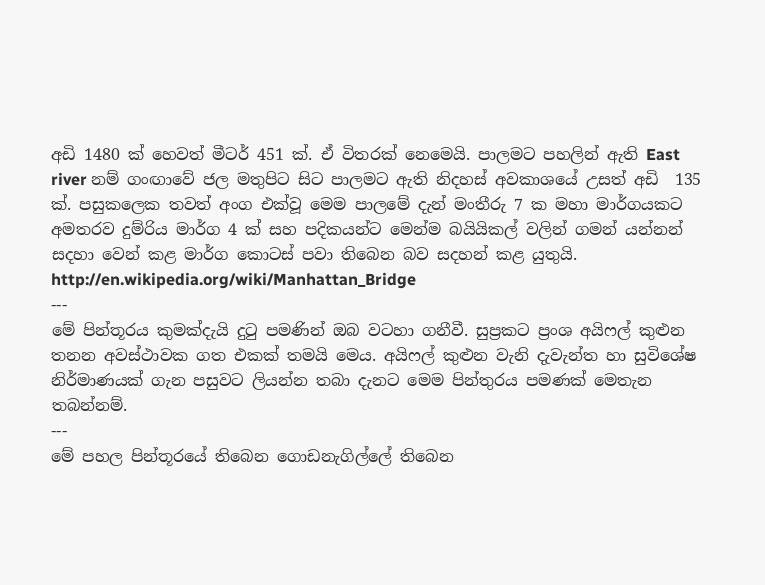අඩි 1480 ක් හෙවත් මීටර් 451 ක්. ඒ විතරක් නෙමෙයි. පාලමට පහලින් ඇති East river නම් ගංඟාවේ ජල මතුපිට සිට පාලමට ඇති නිදහස් අවකාශයේ උසත් අඩි  135 ක්. පසුකලෙක තවත් අංග එක්වූ මෙම පාලමේ දැන් මංතීරු 7 ක මහා මාර්ගයකට අමතරව දුම්රිය මාර්ග 4 ක් සහ පදිකයන්ට මෙන්ම බයියිකල් වලින් ගමන් යන්නන් සදහා වෙන් කළ මාර්ග කොටස් පවා තිබෙන බව සදහන් කළ යුතුයි.
http://en.wikipedia.org/wiki/Manhattan_Bridge
---
මේ පින්තූරය කුමක්දැයි දුටු පමණින් ඔබ වටහා ගනීවී. සුප්‍රකට ප්‍රංශ අයිෆල් කුළුන තනන අවස්ථාවක ගත එකක් තමයි මෙය. අයිෆල් කුළුන වැනි දැවැන්ත හා සුවිශේෂ නිර්මාණයක් ගැන පසුවට ලියන්න තබා දැනට මෙම පින්තුරය පමණක් මෙතැන තබන්නම්.
---
මේ පහල පින්තූරයේ තිබෙන ගොඩනැගිල්ලේ තිබෙන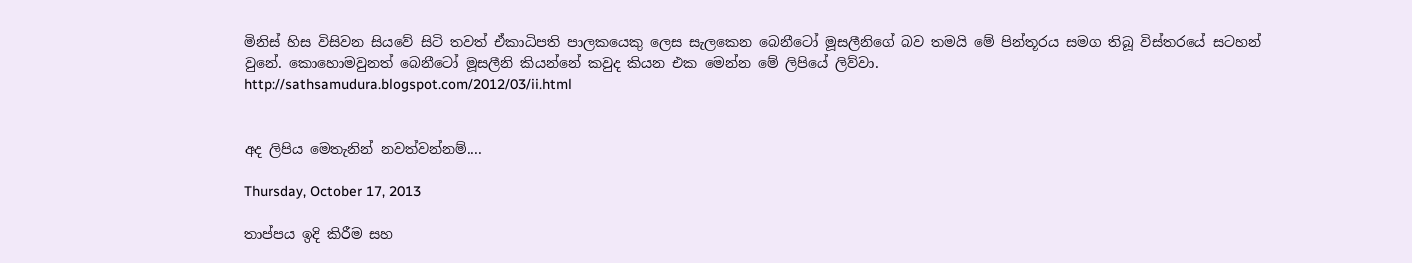මිනිස් හිස විසිවන සියවේ සිටි තවත් ඒකාධිපති පාලකයෙකු ලෙස සැලකෙන බෙනීටෝ මූසලීනිගේ බව තමයි මේ පින්තූරය සමග තිබූ විස්තරයේ සටහන් වුනේ. කොහොමවුනත් බෙනීටෝ මූසලීනි කියන්නේ කවුද කියන එක මෙන්න මේ ලිපියේ ලිව්වා.
http://sathsamudura.blogspot.com/2012/03/ii.html


අද ලිපිය මෙතැනින් නවත්වන්නම්....

Thursday, October 17, 2013

තාප්පය ඉදි කිරීම සහ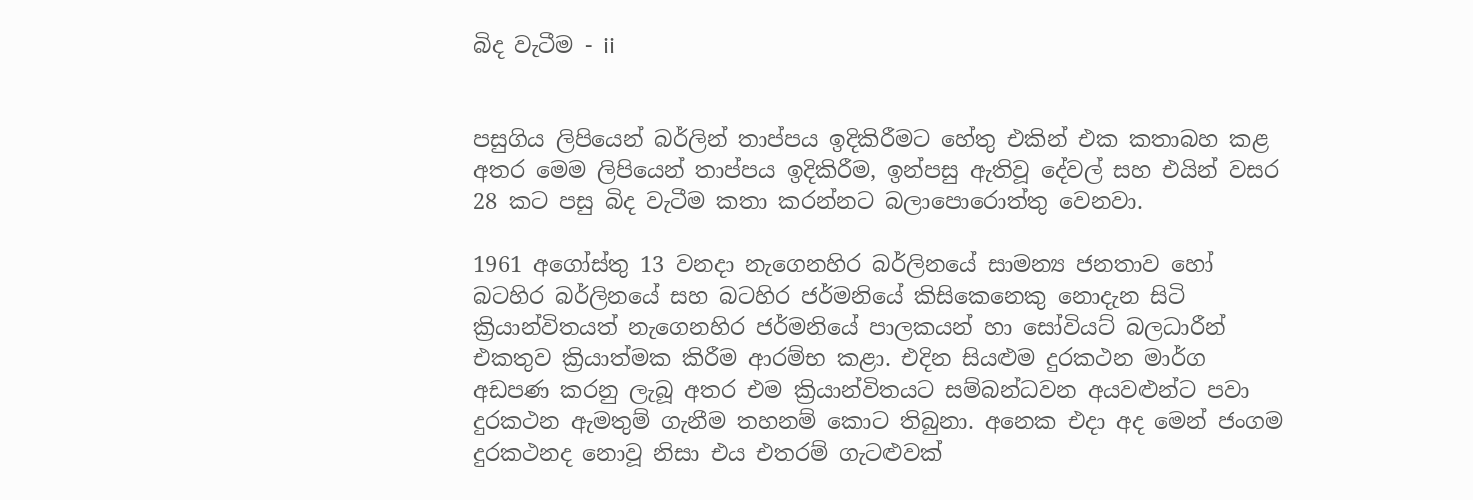බිද වැටීම - ii


පසුගිය ලිපියෙන් බර්ලින් තාප්පය ඉදිකිරීමට හේතු එකින් එක කතාබහ කළ අතර මෙම ලිපියෙන් තාප්පය ඉදිකිරීම, ඉන්පසු ඇතිවූ දේවල් සහ එයින් වසර 28 කට පසු බිද වැටීම කතා කරන්නට බලාපොරොත්තු වෙනවා.

1961 අගෝස්තු 13 වනදා නැගෙනහිර බර්ලිනයේ සාමන්‍ය ජනතාව හෝ බටහිර බර්ලිනයේ සහ බටහිර ජර්මනියේ කිසිකෙනෙකු නොදැන සිටි ක්‍රියාන්විතයත් නැගෙනහිර ජර්මනියේ පාලකයන් හා සෝවියට් බලධාරීන් එකතුව ක්‍රියාත්මක කිරීම ආරම්භ කළා. එදින සියළුම දුරකථන මාර්ග අඩපණ කරනු ලැබූ අතර එම ක්‍රියාන්විතයට සම්බන්ධවන අයවළුන්ට පවා දුරකථන ඇමතුම් ගැනීම තහනම් කොට තිබුනා. අනෙක එදා අද මෙන් ජංගම දුරකථනද නොවූ නිසා එය එතරම් ගැටළුවක්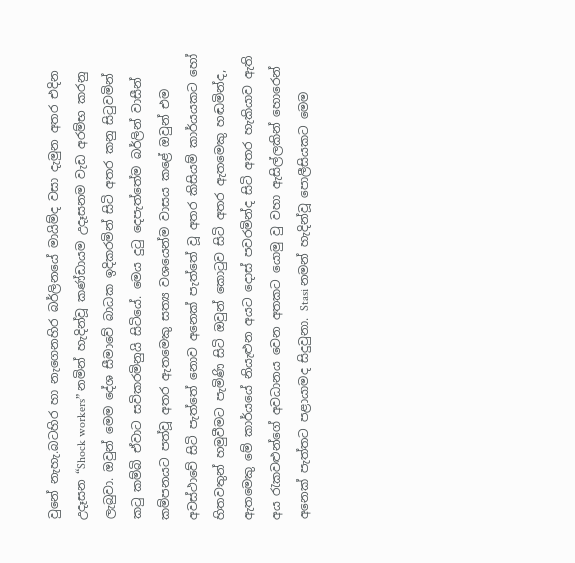වුනේ නැහැ.බටහිර හා නැගෙනහිර බර්ලිනයේ මායිම්ද වසා දැමුන අතර එදින උදෑසන “Shock workers” නමින් හැදින්වූ කණ්ඩායම උදෑසනම වැඩ අරම්භ කරනු ලැබුවා. ඔවුන් මෙම දේශ සීමාවේ බාධක ඉදිකරමින් සිටි අතර කනු සිටුවමින් කටු කම්බි ඒවාට සවිකරමිනුයි සිටියේ. මෙය දුටු දෙපැත්තේම බර්ලින් වාසීන් කම්පනයට පත්වූ අතර ඇතමෙකු සත්‍ය වශයෙන්ම වාසය කළේ ඔවුන් එම අවස්ථාවේ සිටි පැත්තේ නොව අනෙක් පැත්තේ වූ අතර කිසියම් කාර්යයකට හෝ හිතවතුන් හමුවීමට පැමිණි සිටි ඔවුන් කොටුව සිටි අතර ඇතමෙකු හඬමින්ද, ඇතමෙකු මේ කාර්යයේ නියැළුන අයට දොස් පවරමින්ද සිටි අතර හැකියාව ඇති අය රැකවළුන්ගේ අවධානය වෙන අතකට යොමු වු වහා ඇසිල්ලකින් හොරෙන් අනෙක් පැත්තට පළායාමද සිදුවුනා. Stasi නමන් හැදින්වූ පොලීසියකට මෙම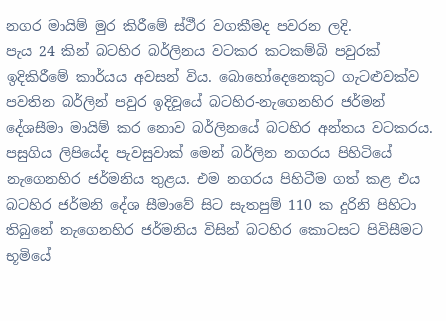නගර මායිම් මුර කිරීමේ ස්ථීර වගකීමද පවරන ලදි.
පැය 24 කින් බටහිර බර්ලිනය වටකර කටකම්බි පවුරක් ඉදිකිරීමේ කාර්යය අවසන් විය. බොහෝදෙනෙකුට ගැටළුවක්ව පවතින බර්ලින් පවුර ඉදිවූයේ බටහිර-නැගෙනහිර ජර්මන් දේශසීමා මායිම් කර නොව බර්ලිනයේ බටහිර අන්තය වටකරය. පසුගිය ලිපියේද පැවසුවාක් මෙන් බර්ලින නගරය පිහිටියේ නැගෙනහිර ජර්මනිය තුළය. එම නගරය පිහිටීම ගත් කළ එය බටහිර ජර්මනි දේශ සීමාවේ සිට සැතපුම් 110 ක දුරිනි පිහිටා තිබුනේ නැගෙනහිර ජර්මනිය විසින් බටහිර කොටසට පිවිසීමට භූමියේ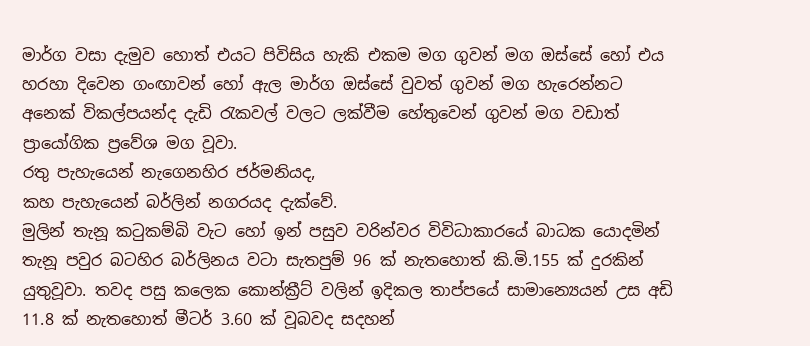මාර්ග වසා දැමුව හොත් එයට පිවිසිය හැකි එකම මග ගුවන් මග ඔස්සේ හෝ එය හරහා දිවෙන ගංඟාවන් හෝ ඇල මාර්ග ඔස්සේ වුවත් ගුවන් මග හැරෙන්නට අනෙක් විකල්පයන්ද දැඩි රැකවල් වලට ලක්වීම හේතුවෙන් ගුවන් මග වඩාත් ප්‍රායෝගික ප්‍රවේශ මග වූවා.
රතු පැහැයෙන් නැගෙනහිර ජර්මනියද,
කහ පැහැයෙන් බර්ලින් නගරයද දැක්වේ.
මුලින් තැනූ කටුකම්බි වැට හෝ ඉන් පසුව වරින්වර විවිධාකාරයේ බාධක යොදමින් තැනූ පවුර බටහිර බර්ලිනය වටා සැතපුම් 96 ක් නැතහොත් කි.මි.155 ක් දුරකින් යුතුවූවා. තවද පසු කලෙක කොන්ක්‍රීට් වලින් ඉදිකල තාප්පයේ සාමාන්‍යෙයන් උස අඩි 11.8 ක් නැතහොත් මීටර් 3.60 ක් වූබවද සදහන්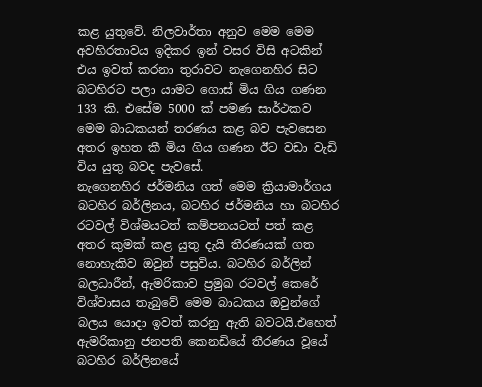කළ යුතුවේ. නිලවාර්තා අනුව මෙම මෙම අවහිරතාවය ඉදිකර ඉන් වසර විසි අටකින් එය ඉවත් කරනා තුරාවට නැගෙනහිර සිට බටහිරට පලා යාමට ගොස් මිය ගිය ගණන 133 කි. එසේම 5000 ක් පමණ සාර්ථකව මෙම බාධකයන් තරණය කළ බව පැවසෙන අතර ඉහත කී මිය ගිය ගණන ඊට වඩා වැඩි විය යුතු බවද පැවසේ.
නැගෙනහිර ජර්මනිය ගත් මෙම ක්‍රියාමාර්ගය බටහිර බර්ලිනය, බටහිර ජර්මනිය හා බටහිර රටවල් විශ්මයටත් කම්පනයටත් පත් කළ අතර කුමක් කළ යුතු දැයි තීරණයක් ගත නොහැකිව ඔවුන් පසුවිය. බටහිර බර්ලින් බලධාරීන්, ඇමරිකාව ප්‍රමුඛ රටවල් කෙරේ විශ්වාසය තැබුවේ මෙම බාධකය ඔවුන්ගේ බලය යොදා ඉවත් කරනු ඇති බවටයි.එහෙත් ඇමරිකානු ජනපති කෙනඩියේ තීරණය වූයේ බටහිර බර්ලිනයේ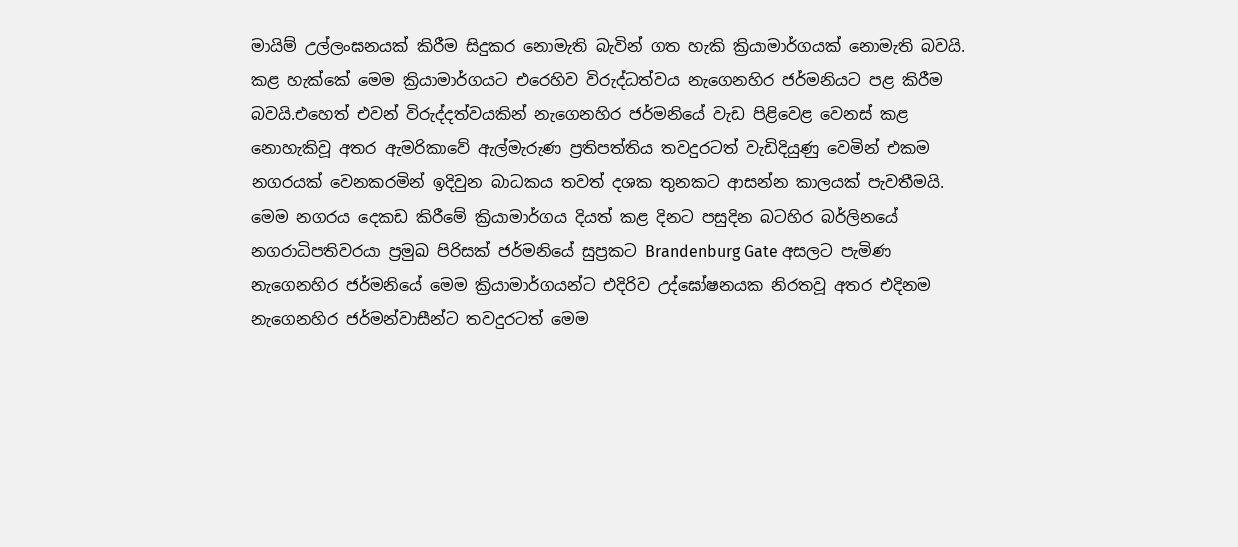මායිම් උල්ලංඝනයක් කිරීම සිදුකර නොමැති බැවින් ගත හැකි ක්‍රියාමාර්ගයක් නොමැති බවයි. කළ හැක්කේ මෙම ක්‍රියාමාර්ගයට එරෙහිව විරුද්ධත්වය නැගෙනහිර ජර්මනියට පළ කිරීම බවයි.එහෙත් එවන් විරුද්දත්වයකින් නැගෙනහිර ජර්මනියේ වැඩ පිළි‍වෙළ වෙනස් කළ නොහැකිවූ අතර ඇමරිකාවේ ඇල්මැරුණ ප්‍රතිපත්තිය තවදුරටත් වැඩිදියුණු වෙමින් එකම නගරයක් වෙනකරමින් ඉදිවුන බාධකය තවත් දශක තුනකට ආසන්න කාලයක් පැවතීමයි.
මෙම නගරය දෙකඩ කිරීමේ ක්‍රියාමාර්ගය දියත් කළ දිනට පසුදින බටහිර බර්ලිනයේ නගරාධිපතිවරයා ප්‍රමුඛ පිරිසක් ජර්මනියේ සුප්‍රකට Brandenburg Gate අසලට පැමිණ නැගෙනහිර ජර්මනියේ මෙම ක්‍රියාමාර්ගයන්ට එදිරිව උද්ඝෝෂනයක නිරතවූ අතර එදිනම නැගෙනහිර ජර්මන්වාසීන්ට තවදුරටත් මෙම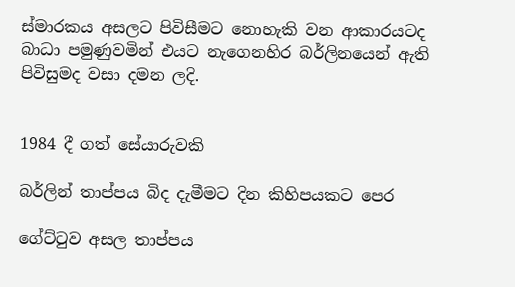ස්මාරකය අසලට පිවිසීමට නොහැකි වන ආකාරයටද බාධා පමුණුවමින් එයට නැගෙනහිර බර්ලිනයෙන් ඇති පිවිසුමද වසා දමන ලදි.


1984 දී ගත් සේයාරුවකි

බර්ලින් තාප්පය බිද දැමීමට දින කිහිපයකට පෙර

ගේට්ටුව අසල තාප්පය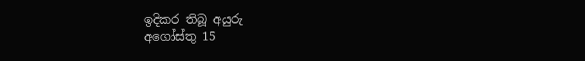ඉදිකර තිබූ අයුරු
අගෝස්තු 15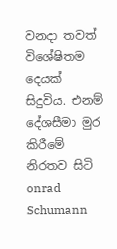වනදා තවත් විශේෂිතම දෙයක් සිදුවිය. එනම් දේශසීමා මුර කිරීමේ නිරතව සිටි onrad Schumann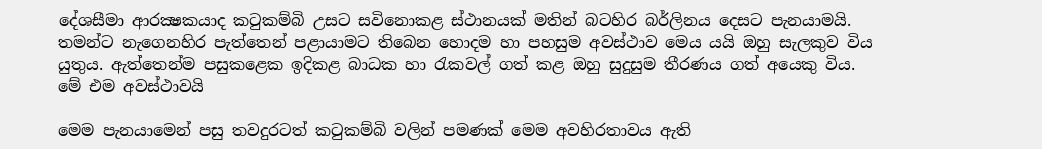දේශසීමා ආරක්‍ෂකයාද කටුකම්බි උසට සවිනොකළ ස්ථානයක් මතින් බටහිර බර්ලිනය දෙසට පැනයාමයි. තමන්ට නැගෙනහිර පැත්තෙන් පළායාමට තිබෙන හොදම හා පහසුම අවස්ථාව මෙය යයි ඔහු සැලකුව විය යුතුය. ඇත්තෙන්ම පසුකළෙක ඉදිකළ බාධක හා රැකවල් ගත් කළ ඔහු සුදුසුම තීරණය ගත් අයෙකු විය.
මේ එම අවස්ථාවයි

මෙම පැනයාමෙන් පසු තවදුරටත් කටුකම්බි වලින් පමණක් මෙම අවහිරතාවය ඇති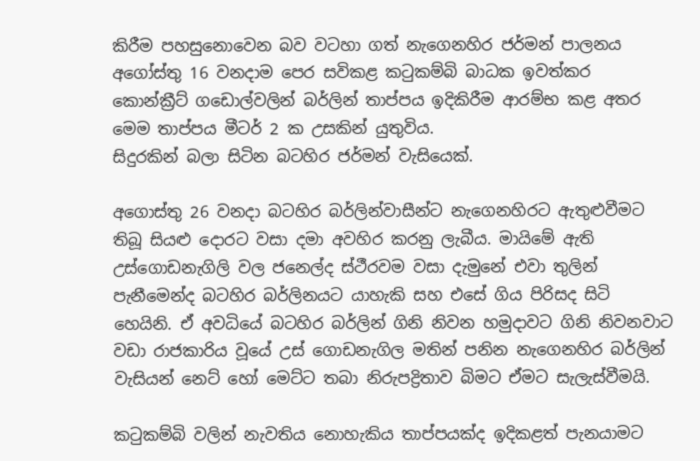කිරීම පහසුනොවෙන බව වටහා ගත් නැගෙනහිර ජර්මන් පාලනය අගෝස්තු 16 වනදාම පෙර සවිකළ කටුකම්බි බාධක ඉවත්කර කොන්ක්‍රීට් ගඩොල්වලින් බර්ලින් තාප්පය ඉදිකිරීම ආරම්භ කළ අතර මෙම තාප්පය මීටර් 2 ක උසකින් යුතුවිය.
සිදුරකින් බලා සිටින බටහිර ජර්මන් වැසියෙක්.

අගොස්තු 26 වනදා බටහිර බර්ලින්වාසීන්ට නැගෙනහිරට ඇතුළුවීමට තිබූ සියළු දොරට වසා දමා අවහිර කරනු ලැබීය. මායිමේ ඇති උස්ගොඩනැගිලි වල ජනෙල්ද ස්ථීරවම වසා දැමුනේ එවා තුලින් පැනීමෙන්ද බටහිර බර්ලිනයට යාහැකි සහ එසේ ගිය පිරිසද සිටි හෙයිනි. ඒ අවධියේ බටහිර බර්ලින් ගිනි නිවන හමුදාවට ගිනි නිවනවාට වඩා රාජකාරිය වූයේ උස් ගොඩනැගිල මතින් පනින නැගෙනහිර බර්ලින් වැසියන් නෙට් හෝ මෙට්ට තබා නිරුපද්‍රිතාව බිමට ඒමට සැලැස්වීමයි.

කටුකම්බි වලින් නැවතිය නොහැකිය තාප්පයක්ද ඉදිකළත් පැනයාමට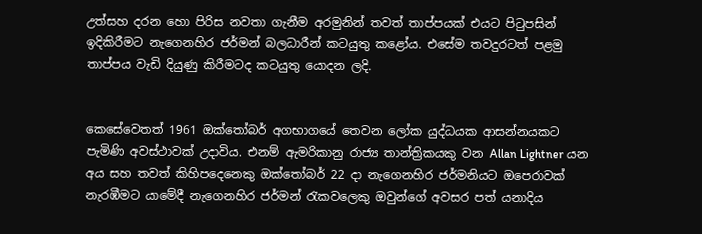උත්සහ දරන හො පිරිස නවතා ගැනීම අරමුනින් තවත් තාප්පයක් එයට පිටුපසින් ඉදිකිරීමට නැගෙනහිර ජර්මන් බලධාරීන් කටයුතු කළෝය. එසේම තවදුරටත් පළමු තාප්පය වැඩි දියුණු කිරීමටද කටයුතු යොදන ලදි.


කෙසේවෙතත් 1961 ඔක්තෝබර් අගභාගයේ තෙවන ලෝක යුද්ධයක ආසන්නයකට පැමිණි අවස්ථාවක් උදාවිය. එනම් ඇමරිකානු රාජ්‍ය තාන්ත්‍රිකයකු වන Allan Lightner යන අය සහ තවත් කිහිපදෙනෙකු ඔක්තෝබර් 22 දා නැගෙනහිර ජර්මනියට ඔපෙරාවක් නැරඹීමට යාමේදී නැගෙනහිර ජර්මන් රැකවලෙකු ඔවුන්ගේ අවසර පත් යනාදිය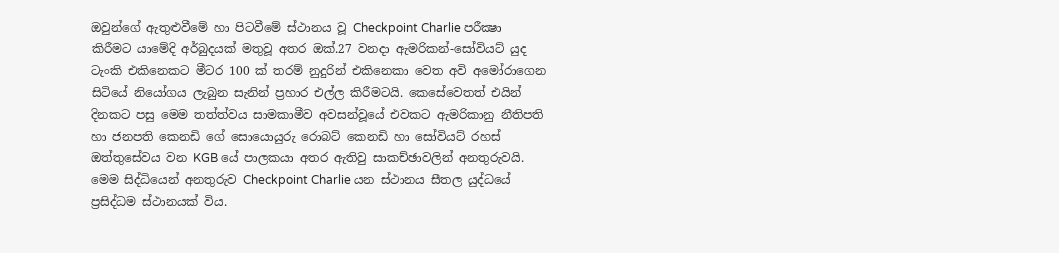ඔවුන්ගේ ඇතුළුවීමේ හා පිටවීමේ ස්ථානය වූ Checkpoint Charlie පරීක්‍ෂා කිරීමට යාමේදි අර්බුදයක් මතුවූ අතර ඔක්.27 වනදා ඇමරිකන්-සෝවියට් යුද ටැංකි එකිනෙකට මීටර 100 ක් තරම් නුදුරින් එකිනෙකා වෙත අවි අමෝරාගෙන සිටියේ නියෝගය ලැබුන සැනින් ප්‍රහාර එල්ල කිරීමටයි. කෙසේවෙතත් එයින් දිනකට පසු මෙම තත්ත්වය සාමකාමීව අවසන්වූයේ එවකට ඇමරිකානු නීතිපති හා ජනපති කෙනඩි ගේ සොයොයුරු රොබට් කෙනඩි හා සෝවියට් රහස් ඔත්තුසේවය වන KGB යේ පාලකයා අතර ඇතිවු සාකච්ඡාවලින් අනතුරුවයි. මෙම සිද්ධියෙන් අනතුරුව Checkpoint Charlie යන ස්ථානය සීතල යුද්ධයේ ප්‍රසිද්ධම ස්ථානයක් විය.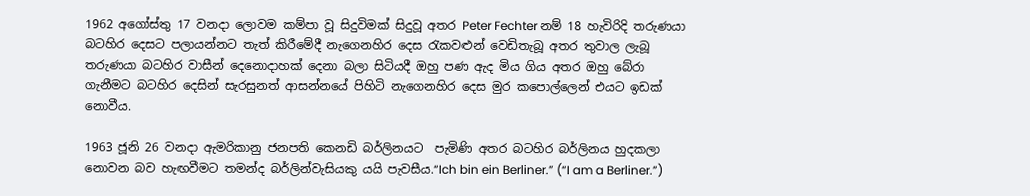1962 අගෝස්තු 17 වනදා ලොවම කම්පා වූ සිදුවිමක් සිදුවූ අතර Peter Fechter නම් 18 හැවිරිදි තරුණයා බටහිර දෙසට පලායන්නට තැත් කිරීමේදී නැගෙනහිර දෙස රැකවළුන් වෙඩිතැබූ අතර තුවාල ලැබූ තරුණයා බටහිර වාසීන් දෙනොදාහක් දෙනා බලා සිටියදී ඔහු පණ ඇද මිය ගිය අතර ඔහු බේරා ගැනීමට බටහිර දෙසින් සැරසුනත් ආසන්නයේ පිහිටි නැගෙනහිර දෙස මුර කපොල්ලෙන් එයට ඉඩක් නොවීය.

1963 ජූනි 26 වනදා ඇමරිකානු ජනපති කෙනඩි බර්ලිනයට  පැමිණි අතර බටහිර බර්ලිනය හුදකලා නොවන බව හැඟවීමට තමන්ද බර්ලින්වැසියකු යයි පැවසීය.“Ich bin ein Berliner.” (“I am a Berliner.”)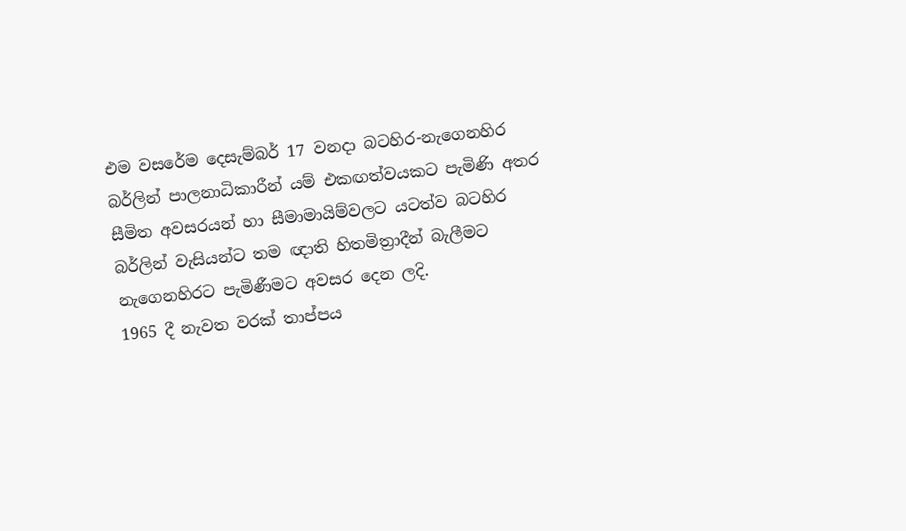එම වසරේම දෙසැම්බර් 17 වනදා බටහිර-නැගෙනහිර බර්ලින් පාලනාධිකාරීන් යම් එකඟත්වයකට පැමිණි අතර සීමිත අවසරයන් හා සීමාමායිම්වලට යටත්ව බටහිර බර්ලින් වැසියන්ට තම ඥාති හිතමිත්‍රාදීන් බැලීමට නැගෙනහිරට පැමිණීමට අවසර දෙන ලදි.
1965 දී නැවත වරක් තාප්පය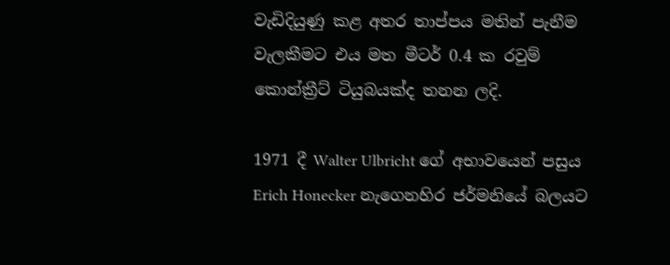වැඩිදියුණු කළ අතර තාප්පය මතින් පැනීම වැලකීමට එය මත මීටර් 0.4 ක රවුම් කොන්ක්‍රීට් ටියුබයක්ද තනන ලදි.

1971 දී Walter Ulbricht ගේ අභාවයෙන් පසුය Erich Honecker නැගෙනහිර ජර්මනියේ බලයට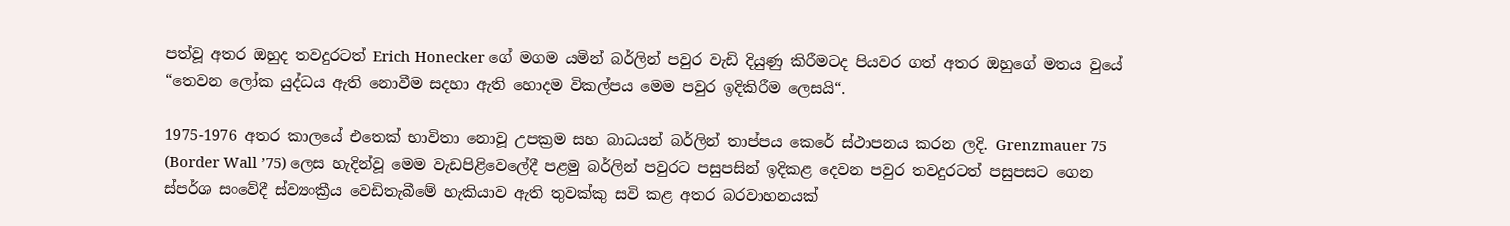පත්වූ අතර ඔහුද තවදුරටත් Erich Honecker ගේ මගම යමින් බර්ලින් පවුර වැඩි දියුණු කිරීමටද පියවර ගත් අතර ඔහුගේ මතය වුයේ “තෙවන ලෝක යුද්ධය ඇති නොවීම සදහා ඇති හොදම විකල්පය මෙම පවුර ඉදිකිරීම ලෙසයි“.

1975-1976 අතර කාලයේ එතෙක් භාවිතා නොවූ උපක්‍රම සහ බාධයන් බර්ලින් තාප්පය කෙරේ ස්ථාපනය කරන ලදි. Grenzmauer 75 (Border Wall ’75) ලෙස හැදින්වූ මෙම වැඩපිළිවෙලේදී පළමු බර්ලින් පවුරට පසුපසින් ඉදිකළ දෙවන පවුර තවදුරටත් පසුපසට ගෙන ස්පර්ශ සංවේදී ස්ව්‍යංක්‍රීය වෙඩිතැබීමේ හැකියාව ඇති තුවක්කු සවි කළ අතර බරවාහනයක්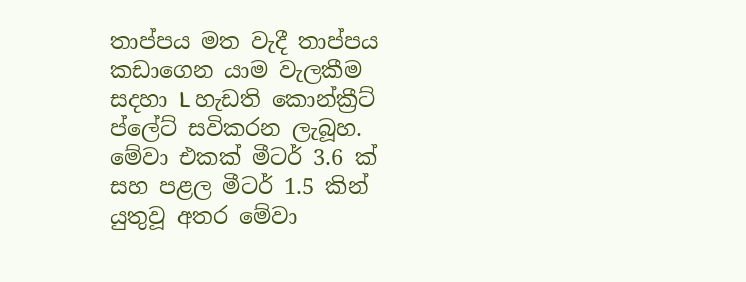තාප්පය මත වැදී තාප්පය කඩාගෙන යාම වැලකීම සදහා L හැඩති කොන්ක්‍රීට් ප්ලේට් සවිකරන ලැබූහ. මේවා එකක් මීටර් 3.6 ක් සහ පළල මීටර් 1.5 කින් යුතුවූ අතර මේවා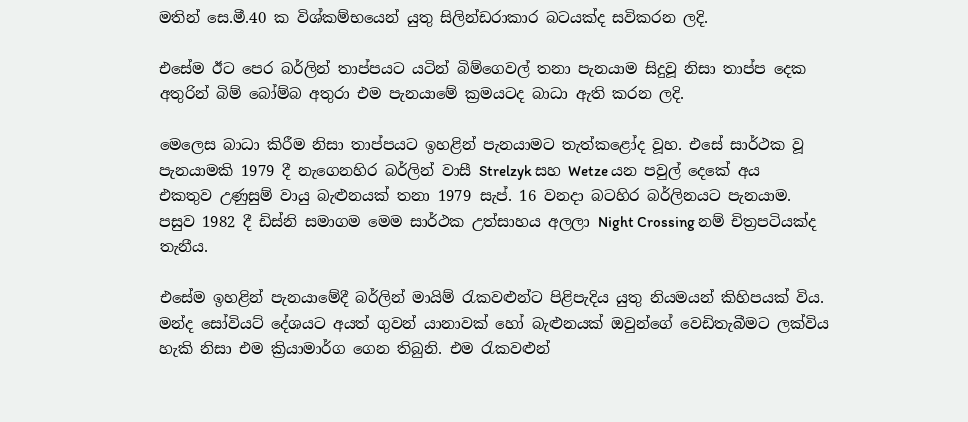මතින් සෙ.මී.40 ක විශ්කම්භයෙන් යුතු සිලින්ඩරාකාර බටයක්ද සවිකරන ලදි.

එසේම ඊට පෙර බර්ලින් තාප්පයට යටින් බිම්ගෙවල් තනා පැනයාම සිදුවූ නිසා තාප්ප දෙක අතුරින් බිම් බෝම්බ අතුරා එම පැනයාමේ ක්‍රමයටද බාධා ඇති කරන ලදි.

මෙලෙස බාධා කිරීම නිසා තාප්පයට ඉහළින් පැනයාමට තැත්කළෝද වූහ. එසේ සාර්ථක වූ පැනයාමකි 1979 දී නැගෙනහිර බර්ලින් වාසී Strelzyk සහ Wetze යන පවුල් දෙකේ අය එකතුව උණුසුම් වායු බැළුනයක් තනා 1979 සැප්. 16 වනදා බටහිර බර්ලිනයට පැනයාම. පසුව 1982 දී ඩිස්නි සමාගම මෙම සාර්ථක උත්සාහය අලලා Night Crossing නම් චිත්‍රපටියක්ද තැනීය.

එසේම ඉහළින් පැනයාමේදී බර්ලින් මායිම් රැකවළුන්ට පිළිපැදිය යුතු නියමයන් කිහිපයක් විය. මන්ද සෝවියට් දේශයට අයත් ගුවන් යානාවක් හෝ බැළුනයක් ඔවුන්ගේ වෙඩිතැබීමට ලක්විය හැකි නිසා එම ක්‍රියාමාර්ග ගෙන තිබුනි. එම රැකවළුන්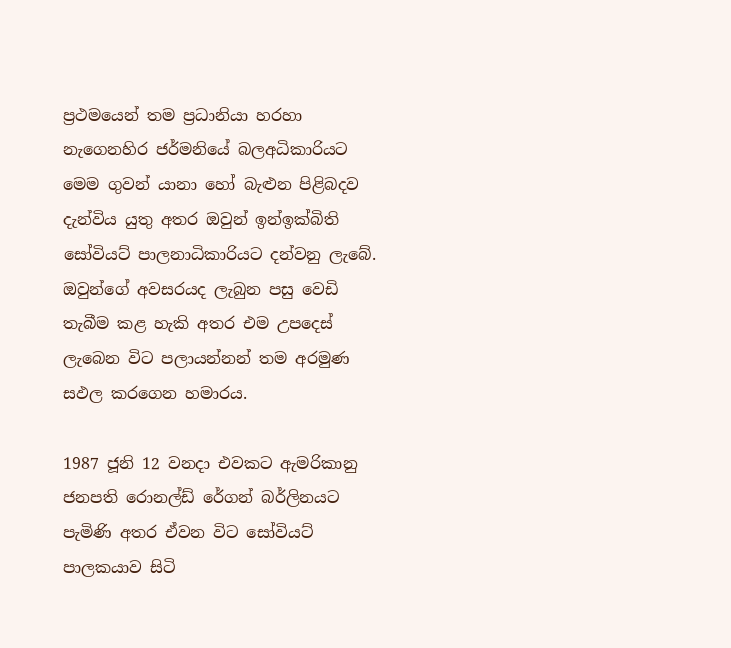ප්‍රථමයෙන් තම ප්‍රධානියා හරහා නැගෙනහිර ජර්මනියේ බලඅධිකාරියට මෙම ගුවන් යානා හෝ බැළුන පිළිබදව දැන්විය යුතු අතර ඔවුන් ඉන්ඉක්බිති සෝවියට් පාලනාධිකාරියට දන්වනු ලැබේ. ඔවුන්ගේ අවසරයද ලැබුන පසු වෙඩි තැබීම කළ හැකි අතර එම උපදෙස් ලැබෙන විට පලායන්නන් තම අරමුණ සඵල කරගෙන හමාරය.

1987 ජූනි 12 වනදා එවකට ඇමරිකානු ජනපති රොනල්ඩ් රේගන් බර්ලිනයට පැමිණි අතර ඒවන විට සෝවියට් පාලකයාව සිටි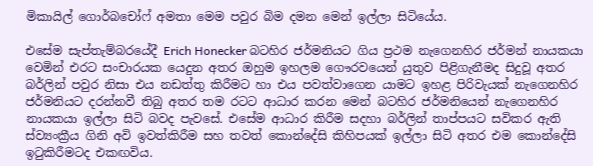මිකායිල් ගොර්බචෝෆ් අමතා මෙම පවුර බිම දමන මෙන් ඉල්ලා සිටියේය.

එසේම සැප්තැම්බරයේදී Erich Honecker බටහිර ජර්මනියට ගිය ප්‍රථම නැගෙනහිර ජර්මන් නායකයා වෙමින් එරට සංචාරයක යෙදුන අතර ඔහුම ඉහලම ගෞරවයෙන් යුතුව පිළිගැනීමද සිදුවූ අතර බර්ලින් පවුර නිසා එය නඩත්තු කිරීමට හා එය පවත්වාගෙන යාමට ඉහළ පිරිවැයක් නැගෙනහිර ජර්මනියට දරන්නවී තිබු අතර තම රටට ආධාර කරන මෙන් බටහිර ජර්මනියෙන් නැගෙනහිර නායකයා ඉල්ලා සිටි බවද පැවසේ. එසේම ආධාර කිරීම සදහා බර්ලින් තාප්පයට සවිකර ඇති ස්ව්‍යංක්‍රීය ගිනි අවි ඉවත්කිරීම සහ තවත් කොන්දේසි කිහිපයක් ඉල්ලා සිටි අතර එම කොන්දේසි ඉටුකිරීමටද එකඟවිය.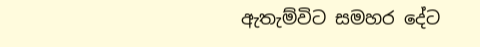ඇතැම්විට සමහර දේට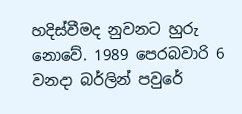හදිස්වීමද නුවනට හුරු නොවේ. 1989 පෙරබවාරි 6 වනදා බර්ලින් පවුරේ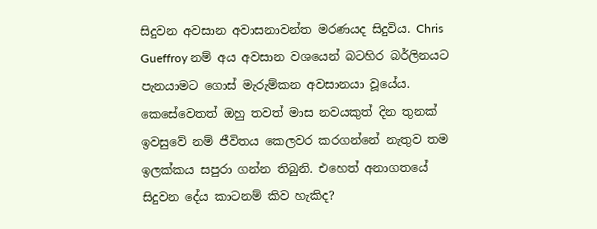සිදුවන අවසාන අවාසනාවන්ත මරණයද සිදුවිය. Chris Gueffroy නම් අය අවසාන වශයෙන් බටහිර බර්ලිනයට පැනයාමට ගොස් මැරුම්කන අවසානයා වූයේය. කෙසේවෙතත් ඔහු තවත් මාස නවයකුත් දින තුනක් ඉවසුවේ නම් ජීවිතය කෙලවර කරගන්නේ නැතුව තම ඉලක්කය සපුරා ගන්න තිබුනි. එහෙත් අනාගතයේ සිදුවන දේය කාටනම් කිව හැකිද?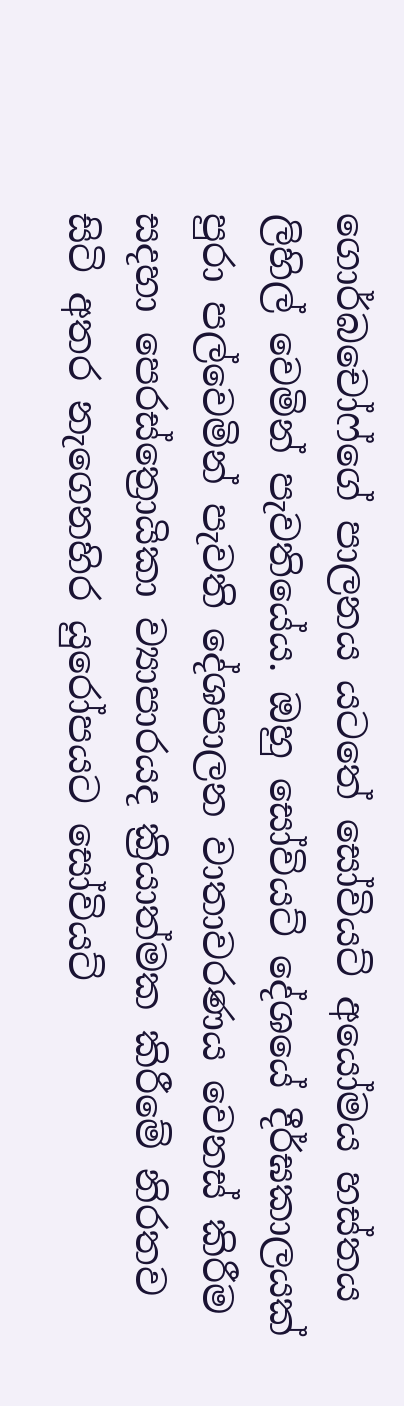ගොර්බචෝෆ්ගේ පාලනය යටතේ සෝවියට් අයෝමය හස්තය ලිහිල් වෙමින් පැවතියේය. ඔහු සෝවියට් දේශයේ දීර්ඝකාලයක් පුරා පල්වෙමින් පැවති දේශපාලන වාතාවරණය වෙනස් කිරීම සදහා පෙරස්ත්‍රොයිකා ව්‍යාපාරයද ක්‍රියාත්මක කිරීමේ නිරතව සිටි අතර නැගෙනහිර යුරෝපයට සෝවියට්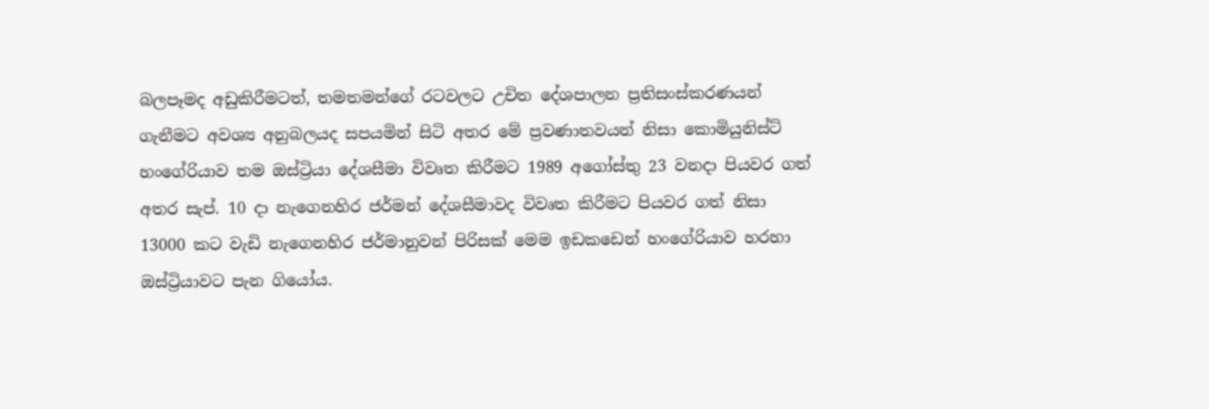බලපෑමද අඩුකිරීමටත්, තමතමන්ගේ රටවලට උචිත දේශපාලන ප්‍රතිසංස්කරණයන් ගැනීමට අවශ්‍ය අනුබලයද සපයමින් සිටි අතර මේ ප්‍රවණාතවයන් නිසා කොමියුනිස්ට් හංගේරියාව තම ඔස්ට්‍රියා දේශසීමා විවෘත කිරීමට 1989 අගෝස්තු 23 වනදා පියවර ගත් අතර සැප්. 10 දා නැගෙනහිර ජර්මන් දේශසීමාවද විවෘත කිරීමට පියවර ගත් නිසා 13000 කට වැඩි නැගෙනහිර ජර්මානුවන් පිරිසක් මෙම ඉඩකඩෙන් හංගේරියාව හරහා ඔස්ට්‍රියාවට පැන ගියෝය.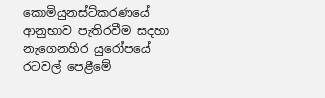කොමියුනස්ට්කරණයේ ආනුභාව පැතිරවීම සදහා නැගෙනහිර යුරෝපයේ රටවල් පෙළීමේ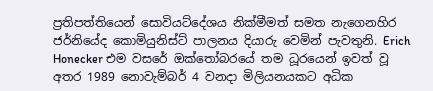ප්‍රතිපත්තියෙන් සොවියට්දේශය නික්මීමත් සමත නැගෙනහිර ජර්නියේද කොමියුනිස්ට් පාලනය දියාරු වෙමින් පැවතුනි. Erich Honecker එම වසරේ ඔක්තෝබරයේ තම ධූරයෙන් ඉවත් වූ අතර 1989 නොවැම්බර් 4 වනදා මිලියනයකට අධික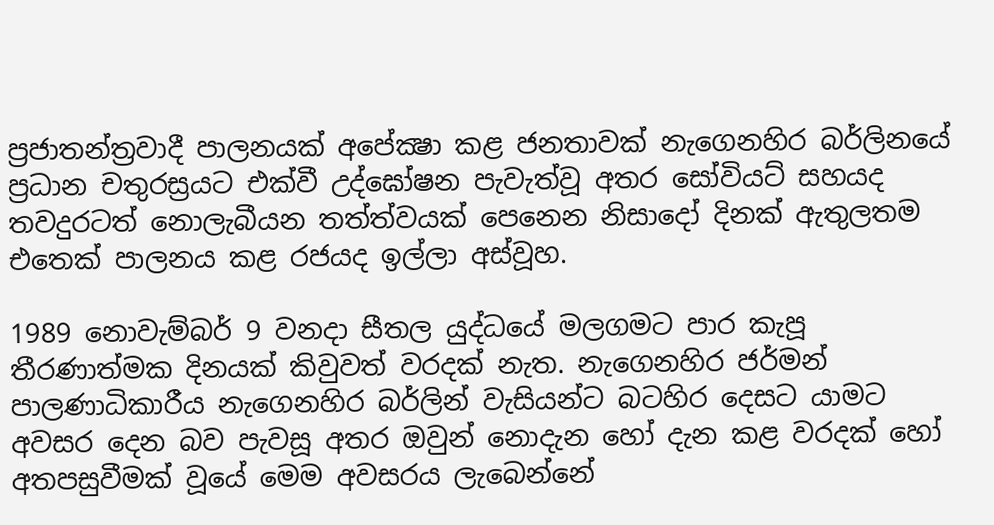ප්‍රජාතන්ත්‍රවාදී පාලනයක් අපේක්‍ෂා කළ ජනතාවක් නැගෙනහිර බර්ලිනයේ ප්‍රධාන චතුරස්‍රයට එක්වී උද්ඝෝෂන පැවැත්වූ අතර සෝවියට් සහයද තවදුරටත් නොලැබීයන තත්ත්වයක් පෙනෙන නිසාදෝ දිනක් ඇතුලතම එතෙක් පාලනය කළ රජයද ඉල්ලා අස්වූහ.

1989 නොවැම්බර් 9 වනදා සීතල යුද්ධයේ මලගමට පාර කැපූ තීරණාත්මක දිනයක් කිවුවත් වරදක් නැත‍. නැගෙනහිර ජර්මන් පාලණාධිකාරීය නැගෙනහිර බර්ලින් වැසියන්ට බටහිර දෙසට යාමට අවසර දෙන බව පැවසූ අතර ඔවුන් නොදැන හෝ දැන කළ වරදක් හෝ අතපසුවීමක් වූයේ මෙම අවසරය ලැබෙන්නේ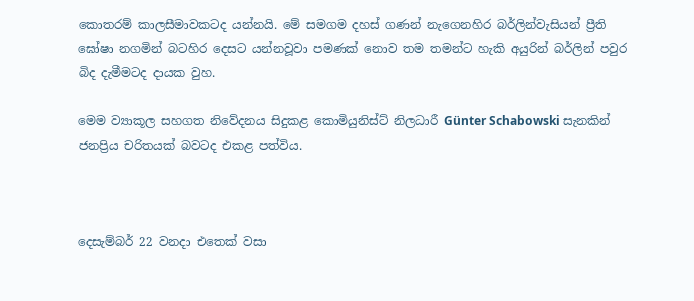කොතරම් කාලසීමාවකටද යන්නයි. මේ සමගම දහස් ගණන් නැගෙනහිර බර්ලින්වැසියන් ප්‍රීති ඝෝෂා නගමින් බටහිර දෙසට යන්නවූවා පමණක් නොව තම තමන්ට හැකි අයුරින් බර්ලින් පවුර බිද දැමීමටද දායක වුහ.

මෙම ව්‍යාකූල සහගත නිවේදනය සිදුකළ කොමියුනිස්ට් නිලධාරී Günter Schabowski සැනකින් ජනප්‍රිය චරිතයක් බවටද එකළ පත්විය.



දෙසැම්බර් 22 වනදා එතෙක් වසා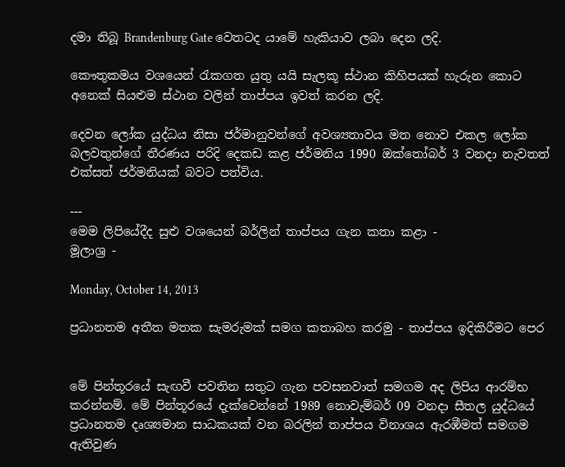දමා තිබූ Brandenburg Gate වෙතටද යාමේ හැකියාව ලබා දෙන ලදි.

කෞතුකමය වශයෙන් රැකගත යුතු යයි සැලකූ ස්ථාන කිහිපයක් හැරුන කොට අනෙක් සියළුම ස්ථාන වලින් තාප්පය ඉවත් කරන ලදි.

දෙවන ලෝක යුද්ධය නිසා ජර්මානුවන්ගේ අවශ්‍යතාවය මත නොව එකල ලෝක බලවතුන්ගේ තීරණය පරිදි දෙකඩ කළ ජර්මනිය 1990 ඔක්තෝබර් 3 වනදා නැවතත් එක්සත් ජර්මනියක් බවට පත්විය.

---
මෙම ලිපියේදීද සුළු වශයෙන් බර්ලින් තාප්පය ගැන කතා කළා -
මූලාශ්‍ර -

Monday, October 14, 2013

ප්‍රධානතම අතීත මතක සැමරුමක් සමග කතාබහ කරමු - තාප්පය ඉදිකිරීමට පෙර


මේ පින්තූරයේ සැඟවී පවතින සතුට ගැන පවසනවාත් සමගම අද ලිපිය ආරම්භ කරන්නම්. මේ පින්තූරයේ දැක්වෙන්නේ 1989 නොවැම්බර් 09 වනදා සීතල යුද්ධයේ ප්‍රධානතම දෘශ්‍යමාන සාධකයක් වන බරලින් තාප්පය විනාශය ඇරඹීමත් සමගම ඇතිවුණ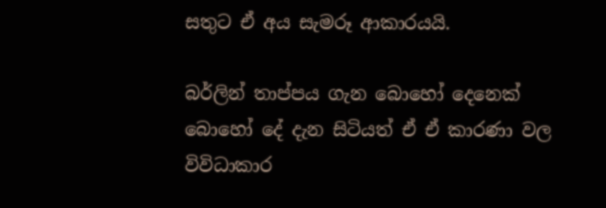සතුට ඒ අය සැමරූ ආකාරයයි.

බර්ලින් තාප්පය ගැන බොහෝ දෙනෙක් බොහෝ දේ දැන සිටියත් ඒ ඒ කාරණා වල විවිධාකාර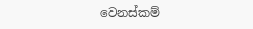වෙනස්කම්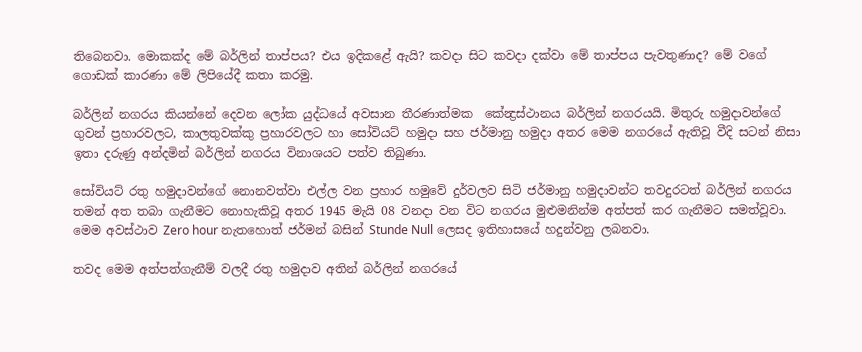තිබෙනවා. මොකක්ද මේ බර්ලින් තාප්පය? එය ඉදිකළේ ඇයි? කවදා සිට කවදා දක්වා මේ තාප්පය පැවතුණාද? මේ වගේ ගොඩක් කාරණා මේ ලිපියේදී කතා කරමු.

බර්ලින් නගරය කියන්නේ දෙවන ලෝක යුද්ධයේ අවසාන තීරණාත්මක  කේන්‍ද්‍රස්ථානය බර්ලින් නගරයයි. මිතුරු හමුදාවන්ගේ  ගුවන් ප්‍රහාරවලට, කාලතුවක්කු ප්‍රහාරවලට හා සෝවියට් හමුදා සහ ජර්මානු හමුදා අතර මෙම නගරයේ ඇතිවූ වීදි සටන් නිසා ඉතා දරුණු අන්දමින් බර්ලින් නගරය විනාශයට පත්ව තිබුණා.

සෝවියට් රතු හමුදාවන්ගේ නොනවත්වා එල්ල වන ප්‍රහාර හමුවේ දුර්වලව සිටි ජර්මානු හමුදාවන්ට තවදුරටත් බර්ලින් නගරය තමන් අත තබා ගැනීමට නොහැකිවූ අතර 1945 මැයි 08 වනදා වන විට නගරය මුළුමනින්ම අත්පත් කර ගැනීමට සමත්වූවා. මෙම අවස්ථාව Zero hour නැතහොත් ජර්මන් බසින් Stunde Null ලෙසද ඉතිහාසයේ හදුන්වනු ලබනවා.

තවද මෙම අත්පත්ගැනීම් වලදී රතු හමුදාව අතින් බර්ලින් නගරයේ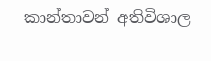කාන්තාවන් අතිවිශාල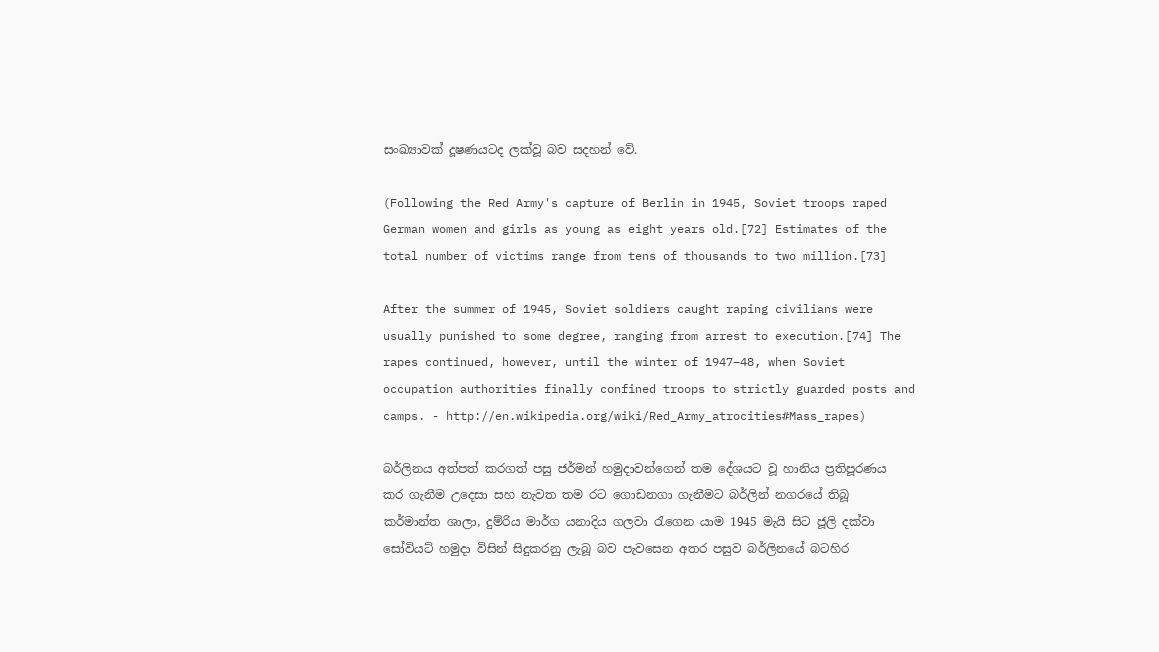සංඛ්‍යාවක් දූෂණයටද ලක්වූ බව සදහන් වේ.

(Following the Red Army's capture of Berlin in 1945, Soviet troops raped German women and girls as young as eight years old.[72] Estimates of the total number of victims range from tens of thousands to two million.[73]

After the summer of 1945, Soviet soldiers caught raping civilians were usually punished to some degree, ranging from arrest to execution.[74] The rapes continued, however, until the winter of 1947–48, when Soviet occupation authorities finally confined troops to strictly guarded posts and camps. - http://en.wikipedia.org/wiki/Red_Army_atrocities#Mass_rapes)

බර්ලිනය අත්පත් කරගත් පසු ජර්මන් හමුදාවන්ගෙන් තම දේශයට වූ හානිය ප්‍රතිපූරණය කර ගැනීම උදෙසා සහ නැවත තම රට ගොඩනගා ගැනීමට බර්ලින් නගරයේ තිබූ කර්මාන්ත ශාලා, දුම්රිය මාර්ග යනාදිය ගලවා රැගෙන යාම 1945 මැයි සිට ජූලි දක්වා සෝවියට් හමුදා විසින් සිදුකරනු ලැබූ බව පැවසෙන අතර පසුව බර්ලිනයේ බටහිර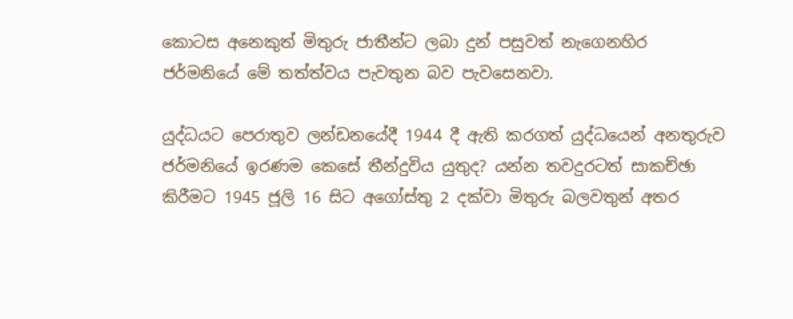කොටස අනෙකුත් මිතුරු ජාතීන්ට ලබා දුන් පසුවත් නැගෙනහිර ජර්මනියේ මේ තත්ත්වය පැවතුන බව පැවසෙනවා.

යුද්ධයට පෙරාතුව ලන්ඩනයේදී 1944 දී ඇති කරගත් යුද්ධයෙන් අනතුරුව ජර්මනියේ ඉරණම කෙසේ තීන්දුවිය යුතුද? යන්න තවදුරටත් සාකච්ඡා කිරීමට 1945 ජූලි 16 සිට අගෝස්තු 2 දක්වා මිතුරු බලවතුන් අතර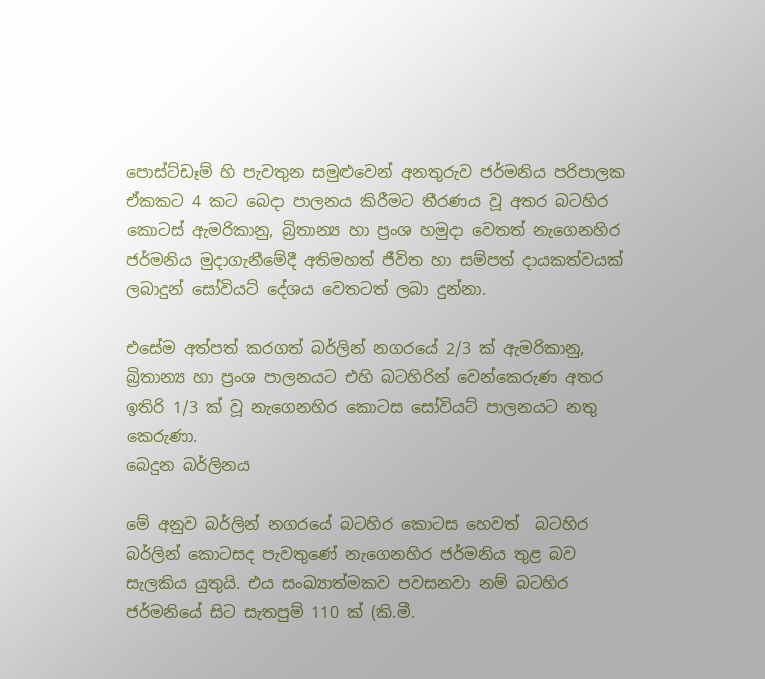පොස්ට්ඩෑම් හි පැවතුන සමුළුවෙන් අනතුරුව ජර්මනිය පරිපාලක ඒකකට 4 කට බෙදා පාලනය කිරීමට තීරණය වූ අතර බටහිර කොටස් ඇමරිකානු, බ්‍රිතාන්‍ය හා ප්‍රංශ හමුදා වෙතත් නැගෙනහිර ජර්මනිය මුදාගැනීමේදී අතිමහත් ජීවිත හා සම්පත් දායකත්වයක් ලබාදුන් සෝවියට් දේශය වෙතටත් ලබා දුන්නා.

එසේම අත්පත් කරගත් බර්ලින් නගරයේ 2/3 ක් ඇමරිකානු, බ්‍රිතාන්‍ය හා ප්‍රංශ පාලනයට එහි බටහිරින් වෙන්කෙරුණ අතර ඉතිරි 1/3 ක් වූ නැගෙනහිර කොටස සෝවියට් පාලනයට නතු කෙරුණා.
බෙදුන බර්ලිනය

මේ අනුව බර්ලින් නගරයේ බටහිර කොටස හෙවත්  බටහිර බර්ලින් කොටසද පැවතුණේ නැගෙනහිර ජර්මනිය තුළ බව සැලකිය යුතුයි. එය සංඛ්‍යාත්මකව පවසනවා නම් බටහිර ජර්මනියේ සිට සැතපුම් 110 ක් (කි.මී.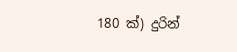180 ක්) දුරින්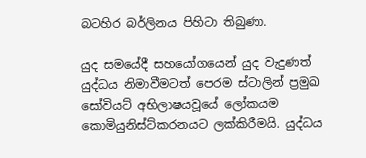බටහිර බර්ලිනය පිහිටා තිබුණා.

යුද සමයේදී සහයෝගයෙන් යුද වැදුණත් යුද්ධය නිමාවීමටත් පෙරම ස්ටාලින් ප්‍රමුඛ සෝවියට් අභිලාෂයවූයේ ලෝකයම කොමියුනිස්ට්කරනයට ලක්කිරීමයි. යුද්ධය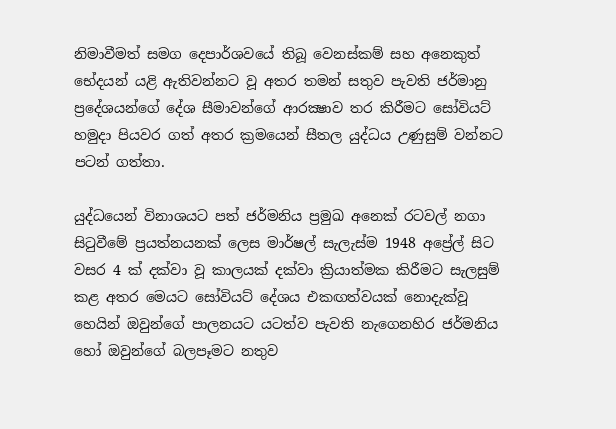නිමාවීමත් සමග දෙපාර්ශවයේ තිබූ වෙනස්කම් සහ අනෙකුත් භේදයන් යළි ඇතිවන්නට වූ අතර තමන් සතුව පැවති ජර්මානු ප්‍රදේශයන්ගේ දේශ සීමාවන්ගේ ආරක්‍ෂාව තර කිරීමට සෝවියට් හමුදා පියවර ගත් අතර ක්‍රමයෙන් සීතල යුද්ධය උණුසුම් වන්නට පටන් ගත්තා.

යුද්ධයෙන් විනාශයට පත් ජර්මනිය ප්‍රමුඛ අනෙක් රටවල් නගා සිටුවීමේ ප්‍රයත්නයනක් ලෙස මාර්ෂල් සැලැස්ම 1948 අප්‍රේල් සිට වසර 4 ක් දක්වා වූ කාලයක් දක්වා ක්‍රියාත්මක කිරීමට සැලසුම් කළ අතර මෙයට සෝවියට් දේශය එකඟත්වයක් නොදැක්වූ හෙයින් ඔවුන්ගේ පාලනයට යටත්ව පැවති නැගෙනහිර ජර්මනිය හෝ ඔවුන්ගේ බලපෑමට නතුව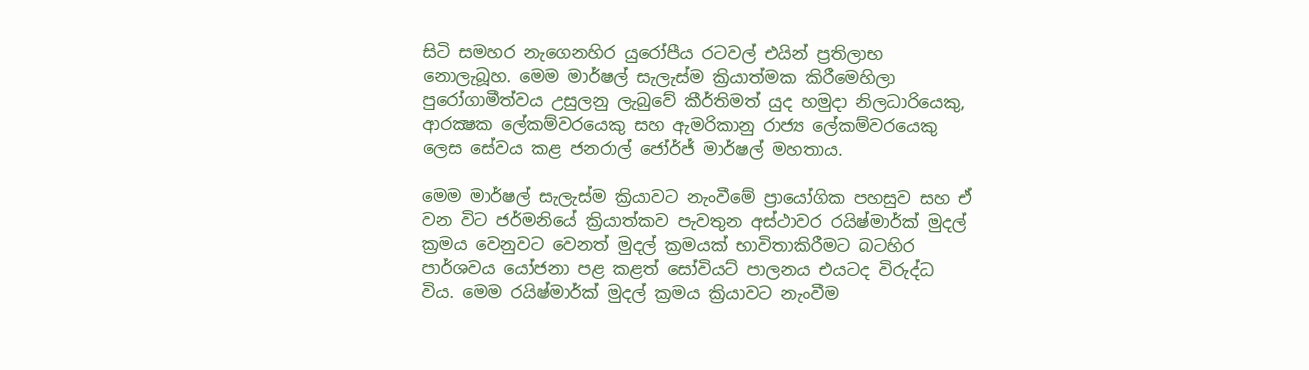සිටි සමහර නැගෙනහිර යුරෝපීය රටවල් එයින් ප්‍රතිලාභ නොලැබූහ. මෙම මාර්ෂල් සැලැස්ම ක්‍රියාත්මක කිරීමෙහිලා පුරෝගාමීත්වය උසුලනු ලැබුවේ කීර්තිමත් යුද හමුදා නිලධාරියෙකු, ආරක්‍ෂක ලේකම්වරයෙකු සහ ඇමරිකානු රාජ්‍ය ලේකම්වරයෙකු ලෙස සේවය කළ ජනරාල් ජෝර්ජ් මාර්ෂල් මහතාය.

මෙම මාර්ෂල් සැලැස්ම ක්‍රියාවට නැංවීමේ ප්‍රායෝගික පහසුව සහ ඒ වන විට ජර්මනියේ ක්‍රියාත්කව පැවතුන අස්ථාවර රයිෂ්මාර්ක් මුදල් ක්‍රමය වෙනුවට වෙනත් මුදල් ක්‍රමයක් භාවිතාකිරීමට බටහිර පාර්ශවය යෝජනා පළ කළත් සෝවියට් පාලනය එයටද විරුද්ධ විය. මෙම රයිෂ්මාර්ක් මුදල් ක්‍රමය ක්‍රියාවට නැංවීම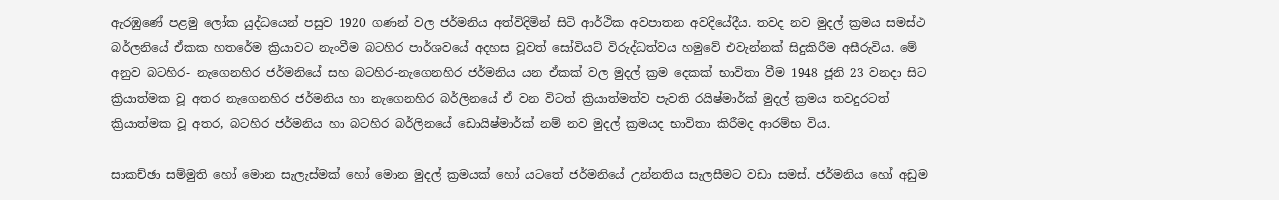ඇරඹුණේ පළමු ලෝක යුද්ධයෙන් පසුව 1920 ගණන් වල ජර්මනිය අත්විදිමින් සිටි ආර්ථික අවපාතන අවදියේදීය. තවද නව මුදල් ක්‍රමය සමස්ථ බර්ලනියේ ඒකක හතරේම ක්‍රියාවට නැංවීම බටහිර පාර්ශවයේ අදහස වූවත් සෝවියට් විරුද්ධත්වය හමුවේ එවැන්නක් සිදුකිරීම අසීරුවිය. මේ අනුව බටහිර- නැගෙනහිර ජර්මනියේ සහ බටහිර-නැගෙනහිර ජර්මනිය යන ඒකක් වල මුදල් ක්‍රම දෙකක් භාවිතා වීම 1948 ජූනි 23 වනදා සිට ක්‍රියාත්මක වූ අතර නැගෙනහිර ජර්මනිය හා නැගෙනහිර බර්ලිනයේ ඒ වන විටත් ක්‍රියාත්මත්ව පැවති රයිෂ්මාර්ක් මුදල් ක්‍රමය තවදුරටත් ක්‍රියාත්මක වූ අතර, බටහිර ජර්මනිය හා බටහිර බර්ලිනයේ ඩොයිෂ්මාර්ක් නම් නව මුදල් ක්‍රමයද භාවිතා කිරීමද ආරම්භ විය.

සාකච්ඡා සම්මුති හෝ මොන සැලැස්මක් හෝ මොන මුදල් ක්‍රමයක් හෝ යටතේ ජර්මනියේ උන්නතිය සැලසීමට වඩා සමස්. ජර්මනිය හෝ අඩුම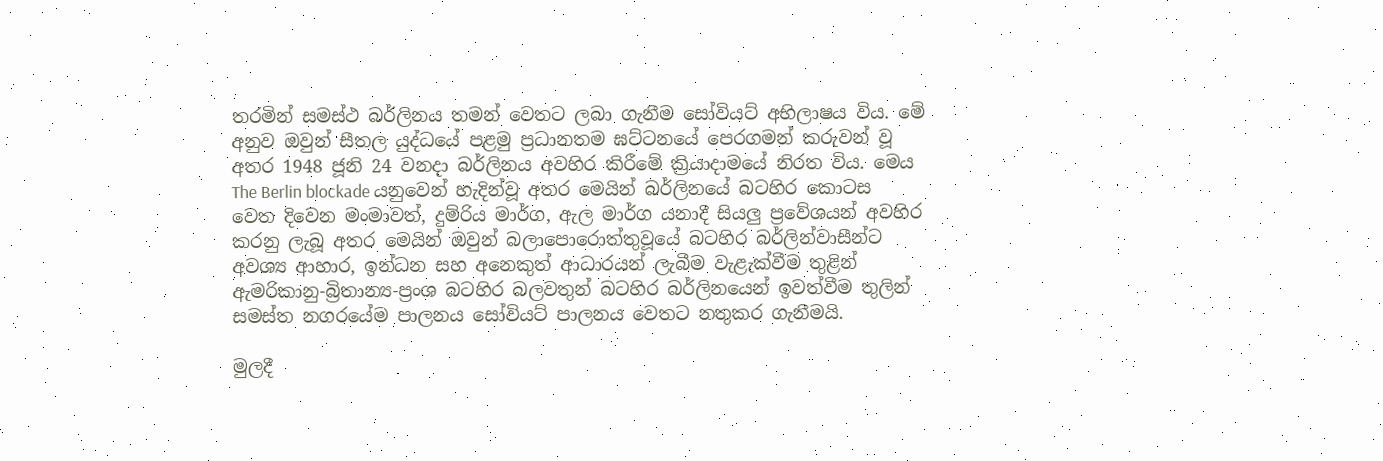තරමින් සමස්ථ බර්ලිනය තමන් වෙතට ලබා ගැනීම සෝවියට් අභිලාෂය විය. මේ අනුව ඔවුන් සීතල යුද්ධයේ පළමු ප්‍රධානතම ඝට්ටනයේ පෙරගමන් කරුවන් වූ අතර 1948 ජූනි 24 වනදා බර්ලිනය අවහිර කිරීමේ ක්‍රියාදාමයේ නිරත විය. මෙය The Berlin blockade යනුවෙන් හැදින්වූ අතර මෙයින් බර්ලිනයේ බටහිර කොටස වෙත දිවෙන මංමාවත්, දුම්රිය මාර්ග, ඇල මාර්ග යනාදී සියලු ප්‍රවේශයන් අවහිර කරනු ලැබූ අතර මෙයින් ඔවුන් බලාපොරොත්තුවූයේ බටහිර බර්ලින්වාසීන්ට අවශ්‍ය ආහාර, ඉන්ධන සහ අනෙකුත් ආධාරයන් ලැබීම වැළැක්වීම තුළින් ඇමරිකානු-බ්‍රිතාන්‍ය-ප්‍රංශ බටහිර බලවතුන් බටහිර බර්ලිනයෙන් ඉවත්වීම තුලින් සමස්ත නගරයේම පාලනය සෝවියට් පාලනය වෙතට නතුකර ගැනීමයි.

මුලදී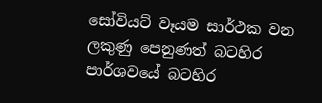සෝවියට් වෑයම සාර්ථක වන ලකුණු පෙනුණත් බටහිර පාර්ශවයේ බටහිර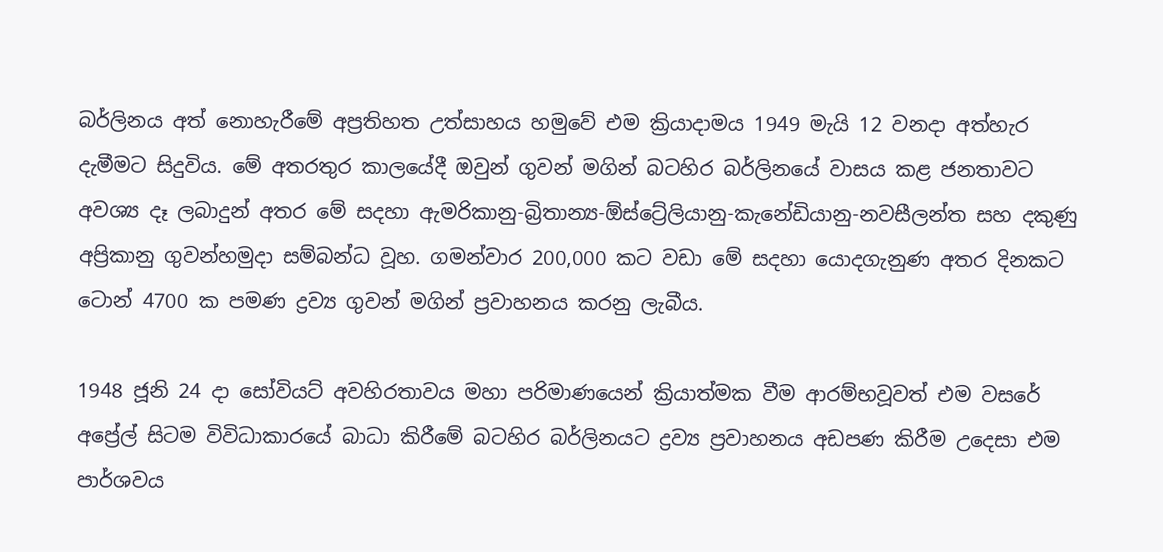බර්ලිනය අත් නොහැරීමේ අප්‍රතිහත උත්සාහය හමුවේ එම ක්‍රියාදාමය 1949 මැයි 12 වනදා අත්හැර දැමීමට සිදුවිය. මේ අතරතුර කාලයේදී ඔවුන් ගුවන් මගින් බටහිර බර්ලිනයේ වාසය කළ ජනතාවට අවශ්‍ය දෑ ලබාදුන් අතර මේ සදහා ඇමරිකානු-බ්‍රිතාන්‍ය-ඕස්ට්‍රේලියානු-කැනේඩියානු-නවසීලන්ත සහ දකුණු අප්‍රිකානු ගුවන්හමුදා සම්බන්ධ වූහ. ගමන්වාර 200,000 කට වඩා මේ සදහා යොදගැනුණ අතර දිනකට ටොන් 4700 ක පමණ ද්‍රව්‍ය ගුවන් මගින් ප්‍රවාහනය කරනු ලැබීය.

1948 ජූනි 24 දා සෝවියට් අවහිරතාවය මහා පරිමාණයෙන් ක්‍රියාත්මක වීම ආරම්භවූවත් එම වසරේ අප්‍රේල් සිටම විවිධාකාරයේ බාධා කිරීමේ බටහිර බර්ලිනයට ද්‍රව්‍ය ප්‍රවාහනය අඩපණ කිරීම උදෙසා එම පාර්ශවය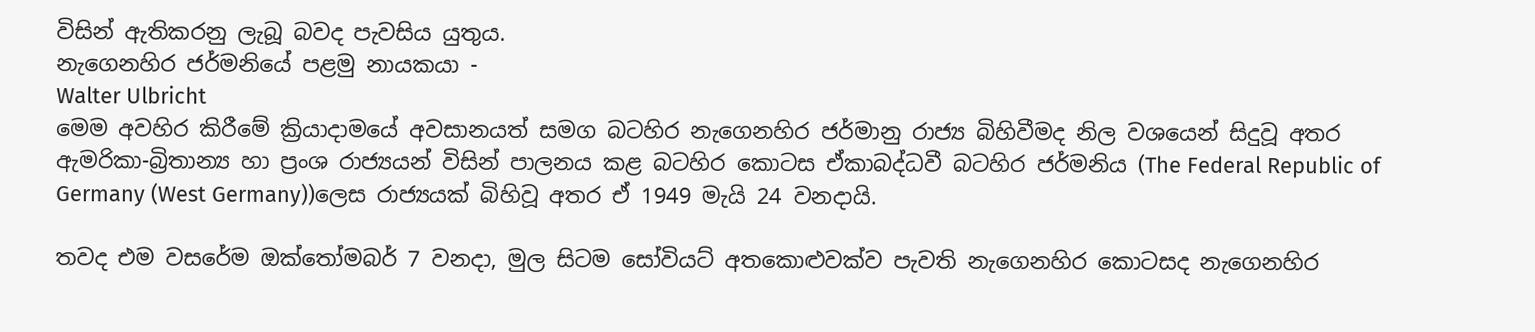විසින් ඇතිකරනු ලැබූ බවද පැවසිය යුතුය.
නැගෙනහිර ජර්මනියේ පළමු නායකයා -
Walter Ulbricht
මෙම අවහිර කිරීමේ ක්‍රියාදාමයේ අවසානයත් සමග බටහිර නැගෙනහිර ජර්මානු රාජ්‍ය බිහිවීමද නිල වශයෙන් සිදුවූ අතර ඇමරිකා-බ්‍රිතාන්‍ය හා ප්‍රංශ රාජ්‍යයන් විසින් පාලනය කළ බටහිර කොටස ඒකාබද්ධවී බටහිර ජර්මනිය (The Federal Republic of Germany (West Germany))ලෙස රාජ්‍යයක් බිහිවූ අතර ඒ 1949 මැයි 24 වනදායි.

තවද එම වසරේම ඔක්තෝමබර් 7 වනදා, මුල සිටම සෝවියට් අතකොළුවක්ව පැවති නැගෙනහිර කොටසද නැගෙනහිර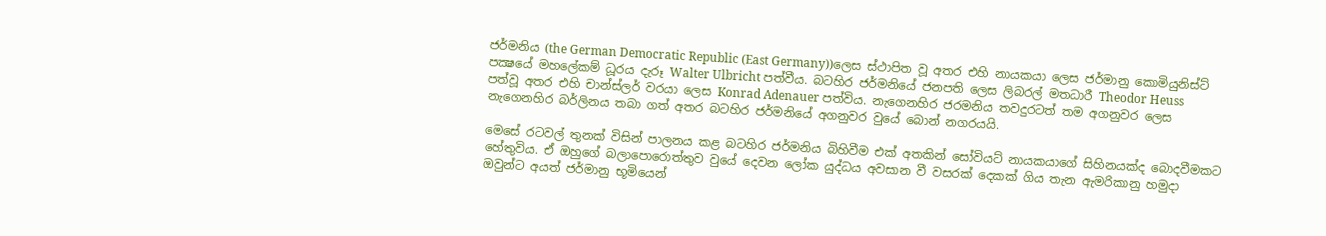ජර්මනිය (the German Democratic Republic (East Germany))ලෙස ස්ථාපිත වූ අතර එහි නායකයා ලෙස ජර්මානු කොමියුනිස්ට් පක්‍ෂයේ මහලේකම් ධූරය දැරූ Walter Ulbricht පත්වීය. බටහිර ජර්මනියේ ජනපති ලෙස ලිබරල් මතධාරී Theodor Heuss පත්වූ අතර එහි චාන්ස්ලර් වරයා ලෙස Konrad Adenauer පත්විය. නැගෙනහිර ජරමනිය තවදුරටත් තම අගනුවර ලෙස නැගෙනහිර බර්ලිනය තබා ගත් අතර බටහිර ජර්මනියේ අගනුවර වුයේ බොන් නගරයයි.

මෙසේ රටවල් තුනක් විසින් පාලනය කළ බටහිර ජර්මනිය බිහිවීම එක් අතකින් සෝවියට් නායකයාගේ සිහිනයක්ද බොදවීමකට හේතුවිය. ඒ ඔහුගේ බලාපොරොත්තුව වුයේ දෙවන ලෝක යුද්ධය අවසාන වී වසරක් දෙකක් ගිය තැන ඇමරිකානු හමුදා ඔවුන්ට අයත් ජර්මානු භූමියෙන්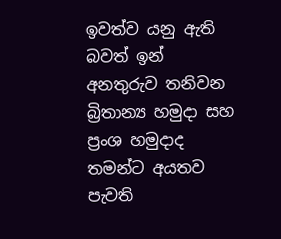ඉවත්ව යනු ඇති බවත් ඉන් අනතුරුව තනිවන බ්‍රිතාන්‍ය හමුදා සහ ප්‍රංශ හමුදාද තමන්ට අයතව පැවති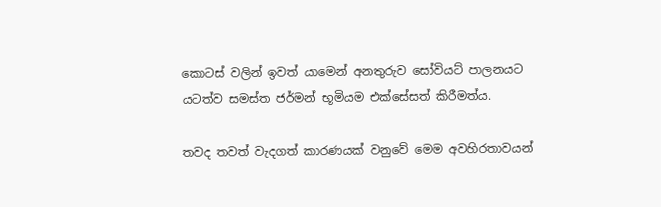කොටස් වලින් ඉවත් යාමෙන් අනතුරුව සෝවියට් පාලනයට යටත්ව සමස්ත ජර්මන් භූමියම එක්සේසත් කිරීමත්ය.

තවද තවත් වැදගත් කාරණයක් වනුවේ මෙම අවහිරතාවයන්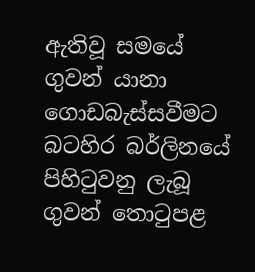ඇතිවූ සමයේ ගුවන් යානා ගොඩබැස්සවීමට බටහිර බර්ලිනයේ පිහිටුවනු ලැබූ ගුවන් තොටුපළ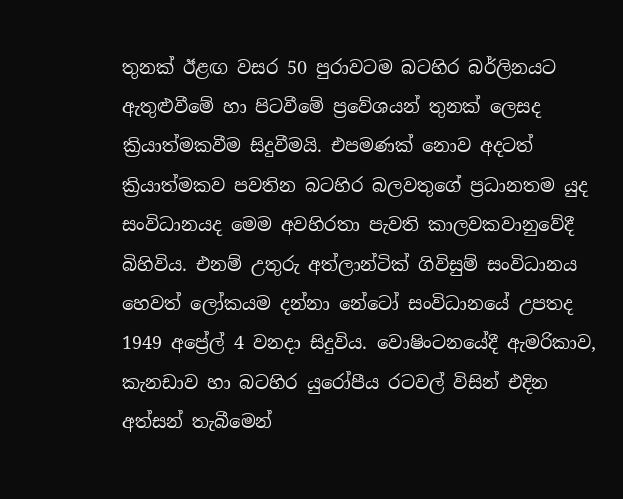තුනක් ඊළඟ වසර 50 පුරාවටම බටහිර බර්ලිනයට ඇතුළුවීමේ හා පිටවීමේ ප්‍රවේශයන් තුනක් ලෙසද ක්‍රියාත්මකවීම සිදුවීමයි. එපමණක් නොව අදටත් ක්‍රියාත්මකව පවතින බටහිර බලවතුගේ ප්‍රධානතම යුද සංවිධානයද මෙම අවහිරතා පැවති කාලවකවානුවේදී බිහිවිය. එනම් උතුරු අත්ලාන්ටික් ගිවිසුම් සංවිධානය හෙවත් ලෝකයම දන්නා නේටෝ සංවිධානයේ උපතද 1949 අප්‍රේල් 4 වනදා සිදුවිය. වොෂිංටනයේදී ඇමරිකාව, කැනඩාව හා බටහිර යුරෝපීය රටවල් විසින් එදින අත්සන් තැබීමෙන්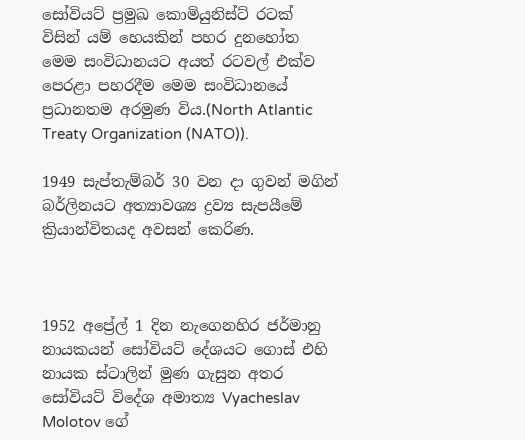සෝවියට් ප්‍රමුඛ කොමියුනිස්ට් රටක් විසින් යම් හෙයකින් පහර දුනහෝත මෙම සංවිධානයට අයත් රටවල් එක්ව පෙරළා පහරදීම මෙම සංවිධානයේ ප්‍රධානතම අරමුණ විය.(North Atlantic Treaty Organization (NATO)).

1949 සැප්තැම්බර් 30 වන දා ගුවන් මගින් බර්ලිනයට අත්‍යාවශ්‍ය ද්‍රව්‍ය සැපයීමේ ක්‍රියාන්විතයද අවසන් කෙරිණ.



1952 අප්‍රේල් 1 දින නැගෙනහිර ජර්මානු නායකයන් සෝවියට් දේශයට ගොස් එහි නායක ස්ටාලින් මුණ ගැසුන අතර සෝවියට් විදේශ අමාත්‍ය Vyacheslav Molotov ගේ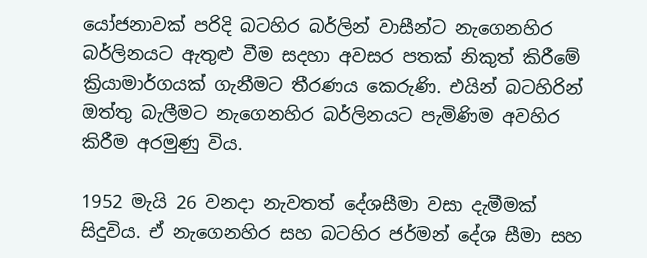යෝජනාවක් පරිදි බටහිර බර්ලින් වාසීන්ට නැගෙනහිර බර්ලිනයට ඇතුළු වීම සදහා අවසර පතක් නිකුත් කිරීමේ ක්‍රියාමාර්ගයක් ගැනීමට තීරණය කෙරුණි. එයින් බටහිරින් ඔත්තු බැලීමට නැගෙනහිර බර්ලිනයට පැමිණිම අවහිර කිරීම අරමුණු විය.

1952 මැයි 26 වනදා නැවතත් දේශසීමා වසා දැමීමක් සිදුවිය. ඒ නැගෙනහිර සහ බටහිර ජර්මන් දේශ සීමා සහ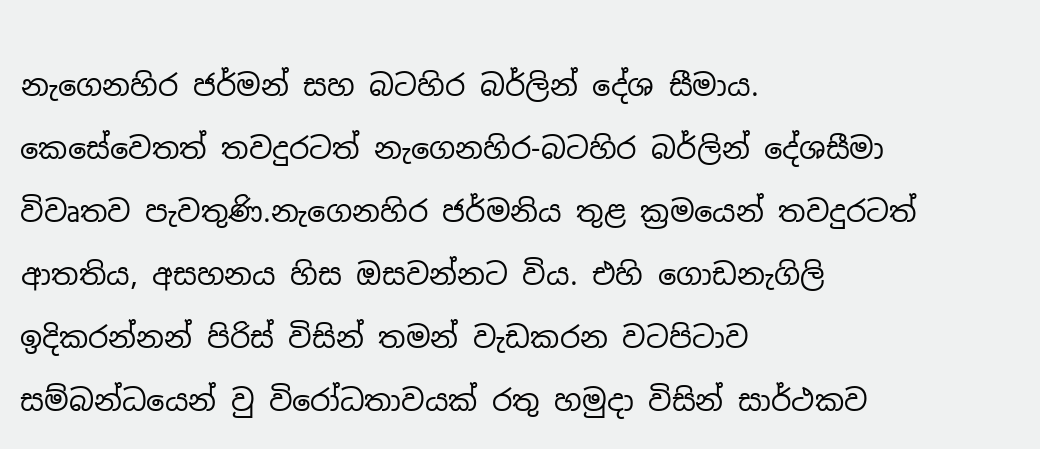නැගෙනහිර ජර්මන් සහ බටහිර බර්ලින් දේශ සීමාය. කෙසේවෙතත් තවදුරටත් නැගෙනහිර-බටහිර බර්ලින් දේශසීමා විවෘතව පැවතුණි.නැගෙනහිර ජර්මනිය තුළ ක්‍රමයෙන් තවදුරටත් ආතතිය, අසහනය හිස ඔසවන්නට විය. එහි ගොඩනැගිලි ඉදිකරන්නන් පිරිස් විසින් තමන් වැඩකරන වටපිටාව සම්බන්ධයෙන් වු විරෝධතාවයක් රතු හමුදා විසින් සාර්ථකව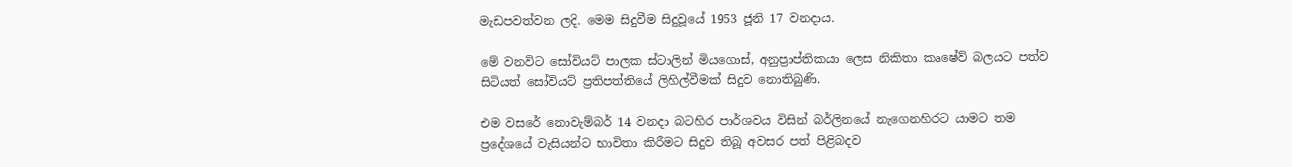මැඩපවත්වන ලදි. මෙම සිදුවීම සිදුවූයේ 1953 ජූනි 17 වනදාය.

මේ වනවිට සෝවියට් පාලක ස්ටාලින් මියගොස්, අනුප්‍රාප්තිකයා ලෙස නිකිතා කෘෂේව් බලයට පත්ව සිටියත් සෝවියට් ප්‍රතිපත්තියේ ලිහිල්වීමක් සිදුව නොතිබුණි.

එම වසරේ නොවැම්බර් 14 වනදා බටහිර පාර්ශවය විසින් බර්ලිනයේ නැගෙනහිරට යාමට තම ප්‍රදේශයේ වැසියන්ට භාවිතා කිරීමට සිදුව තිබූ අවසර පත් පිළිබදව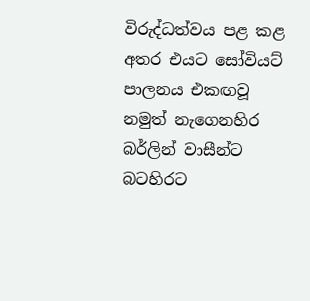විරුද්ධත්වය පළ කළ අතර එයට සෝවියට් පාලනය එකඟවූ නමුත් නැගෙනහිර බර්ලින් වාසීන්ට බටහිරට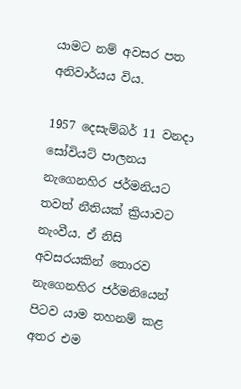යාමට නම් අවසර පත අනිවාර්යය විය.

1957 දෙසැම්බර් 11 වනදා සෝවියට් පාලනය නැගෙනහිර ජර්මනියට තවත් නීතියක් ක්‍රියාවට නැංවීය. ඒ නිසි අවසරයකින් තොරව නැගෙනහිර ජර්මනියෙන් පිටව යාම තහනම් කළ අතර එම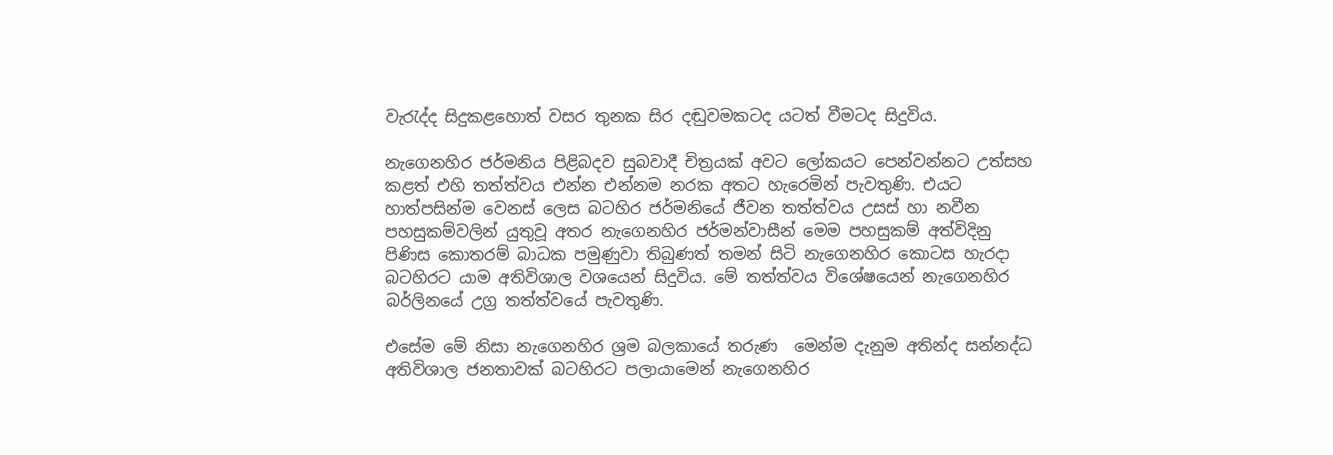වැරැද්ද සිදුකළහොත් වසර තුනක සිර දඬුවමකටද යටත් වීමටද සිදුවිය.

නැගෙනහිර ජර්මනිය පිළිබදව සුබවාදී චිත්‍රයක් අවට ලෝකයට පෙන්වන්නට උත්සහ කළත් එහි තත්ත්වය එන්න එන්නම නරක අතට හැරෙමින් පැවතුණි. එයට හාත්පසින්ම වෙනස් ලෙස බටහිර ජර්මනියේ ජීවන තත්ත්වය උසස් හා නවීන පහසුකම්වලින් යුතුවූ අතර නැගෙනහිර ජර්මන්වාසීන් මෙම පහසුකම් අත්විදිනු පිණිස කොතරම් බාධක පමුණුවා තිබුණත් තමන් සිටි නැගෙනහිර කොටස හැරදා බටහිරට යාම අතිවිශාල වශයෙන් සිදුවිය. මේ තත්ත්වය විශේෂයෙන් නැගෙනහිර බර්ලිනයේ උග්‍ර තත්ත්වයේ පැවතු‍ණි.

එසේම මේ නිසා නැගෙනහිර ශ්‍රම බලකායේ තරුණ  මෙන්ම දැනුම අතින්ද සන්නද්ධ අතිවිශාල ජනතාවක් බටහිරට පලායාමෙන් නැගෙනහිර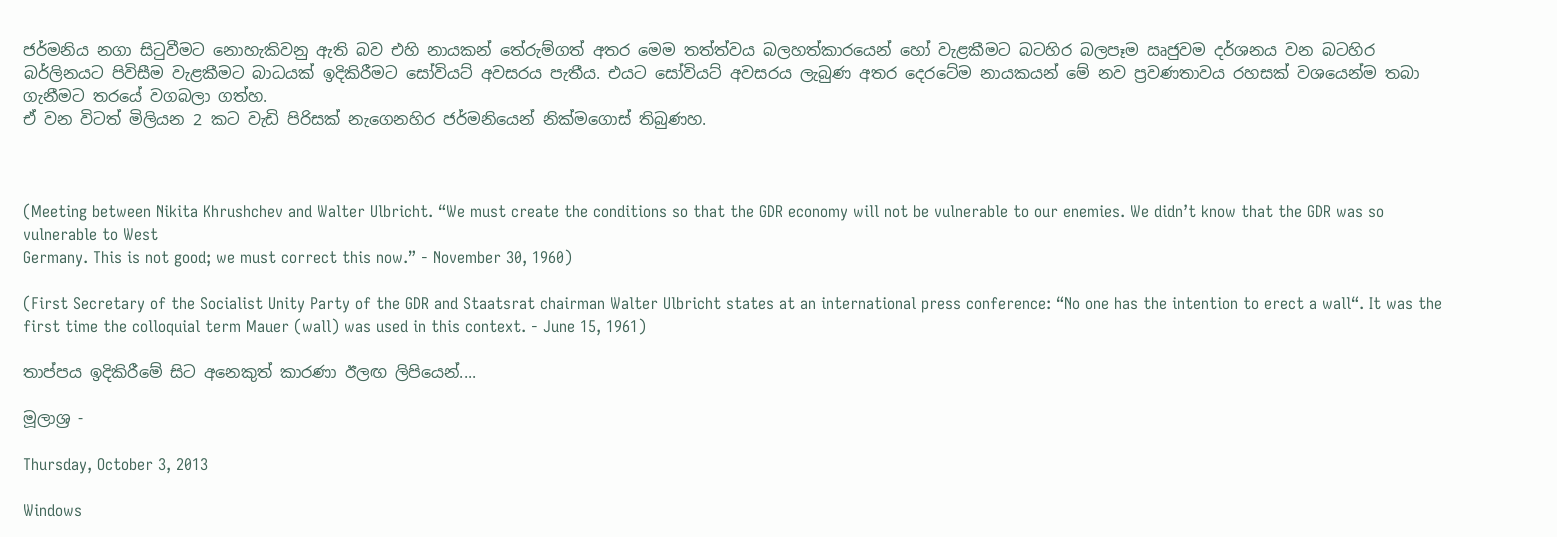ජර්මනිය නගා සිටුවීමට නොහැකිවනු ඇති බව එහි නායකන් තේරුම්ගත් අතර මෙම තත්ත්වය බලහත්කාරයෙන් හෝ වැළකීමට බටහිර බලපෑම ඍජුවම දර්ශනය වන බටහිර බර්ලිනයට පිවිසීම වැළකීමට බාධයක් ඉදිකිරීමට සෝවියට් අවසරය පැතීය. එයට සෝවියට් අවසරය ලැබුණ අතර දෙරටේම නායකයන් මේ නව ප්‍රවණතාවය රහසක් වශයෙන්ම තබා ගැනීමට තරයේ වගබලා ගත්හ.
ඒ වන විටත් මිලියන 2 කට වැඩි පිරිසක් නැගෙනහිර ජර්මනියෙන් නික්මගොස් තිබුණහ.



(Meeting between Nikita Khrushchev and Walter Ulbricht. “We must create the conditions so that the GDR economy will not be vulnerable to our enemies. We didn’t know that the GDR was so vulnerable to West
Germany. This is not good; we must correct this now.” - November 30, 1960)

(First Secretary of the Socialist Unity Party of the GDR and Staatsrat chairman Walter Ulbricht states at an international press conference: “No one has the intention to erect a wall“. It was the first time the colloquial term Mauer (wall) was used in this context. - June 15, 1961)

තාප්පය ඉදිකිරීමේ සිට අනෙකුත් කාරණා ඊලඟ ලිපියෙන්....

මූලාශ්‍ර -

Thursday, October 3, 2013

Windows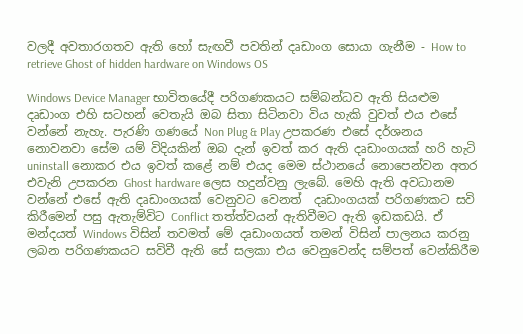වලදී අවතාරගතව ඇති හෝ සැඟවී පවතින් දෘඩාංග සොයා ගැනීම - How to retrieve Ghost of hidden hardware on Windows OS

Windows Device Manager භාවිතයේදී පරිගණකයට සම්බන්ධව ඇති සියළුම දෘඩාංග එහි සටහන් වෙතැයි ඔබ සිතා සිටිනවා විය හැකි වුවත් එය එසේ වන්නේ නැහැ. පැරණි ගණයේ Non Plug & Play උපකරණ එසේ දර්ශනය නොවනවා සේම යම් විදියකින් ඔබ දැන් ඉවත් කර ඇති දෘඩාංගයක් හරි හැටි uninstall නොකර එය ඉවත් කළේ නම් එයද මෙම ස්ථානයේ නොපෙන්වන අතර එවැනි උපකරන Ghost hardware ලෙස හදුන්වනු ලැබේ. මෙහි ඇති අවධානම වන්නේ එසේ ඇති දෘඩාංගයක් වෙනුවට වෙනත්  දෘඩාංගයක් පරිගණකට සවි කිරීමෙන් පසු ඇතැම්විට Conflict තත්ත්වයන් ඇතිවීමට ඇති ඉඩකඩයි. ඒ මන්දයත් Windows විසින් තවමත් මේ දෘඩාංගයත් තමන් විසින් පාලනය කරනු ලබන පරිගණකයට සවිවී ඇති සේ සලකා එය වෙනුවෙන්ද සම්පත් වෙන්කිරීම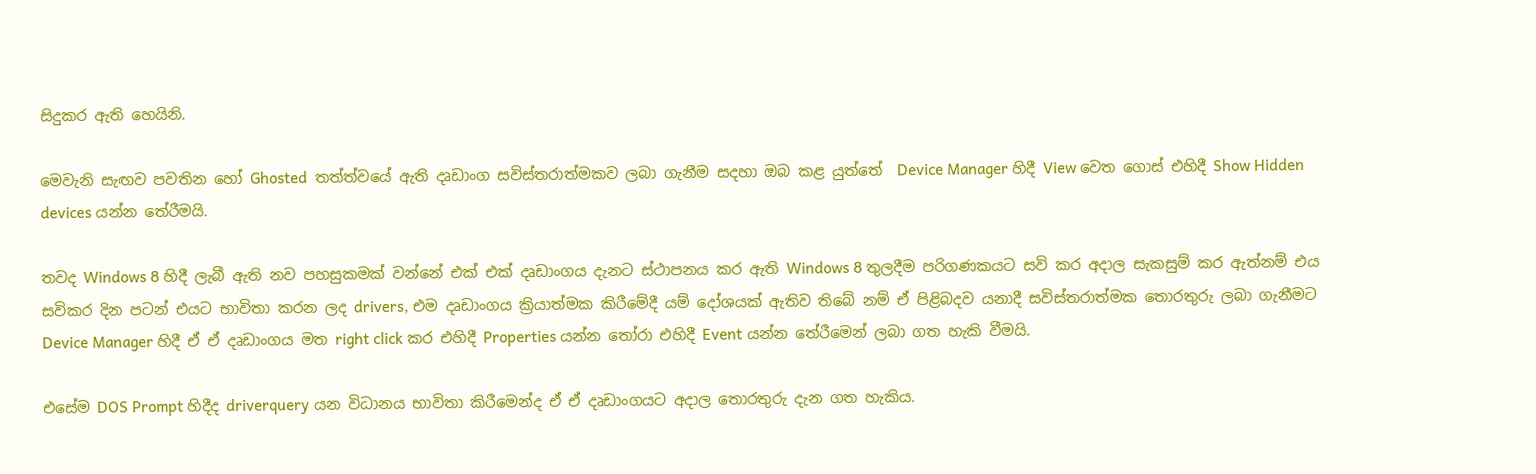සිදුකර ඇති හෙයිනි.

මෙවැනි සැඟව පවතින හෝ Ghosted  තත්ත්වයේ ඇති දෘඩාංග සවිස්තරාත්මකව ලබා ගැනීම සදහා ඔබ කළ යුත්තේ  Device Manager හිදී View වෙත ගොස් එහිදී Show Hidden devices යන්න තේරීමයි.

තවද Windows 8 හිදී ලැබී ඇති නව පහසුකමක් වන්නේ එක් එක් දෘඩාංගය දැනට ස්ථාපනය කර ඇති Windows 8 තුලදීම පරිගණකයට සවි කර අදාල සැකසුම් කර ඇත්නම් එය සවිකර දින පටන් එයට භාවිතා කරන ලද drivers, එම දෘඩාංගය ක්‍රියාත්මක කිරීමේදී යම් දෝශයක් ඇතිව තිබේ නම් ඒ පිළිබදව යනාදී සවිස්තරාත්මක තොරතුරු ලබා ගැනීමට Device Manager හිදී ඒ ඒ දෘඩාංගය මත right click කර එහිදී Properties යන්න තෝරා එහිදී Event යන්න තේරීමෙන් ලබා ගත හැකි වීමයි.

එසේම DOS Prompt හිදීද driverquery යන විධානය භාවිතා කිරීමෙන්ද ඒ ඒ දෘඩාංගයට අදාල තොරතුරු දැන ගත හැකිය.